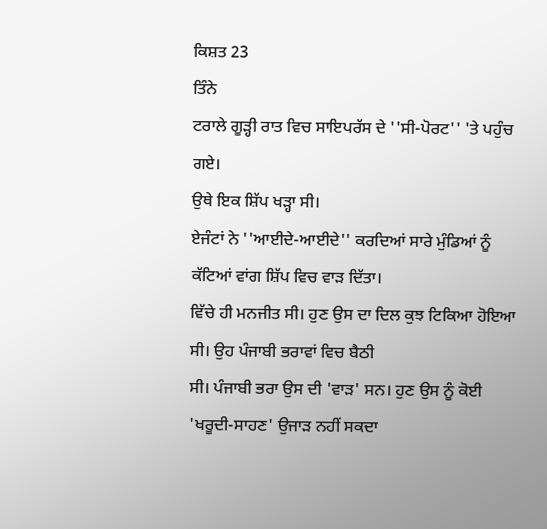ਕਿਸ਼ਤ 23
ਤਿੰਨੇ
ਟਰਾਲੇ ਗੂੜ੍ਹੀ ਰਾਤ ਵਿਚ ਸਾਇਪਰੱਸ ਦੇ ''ਸੀ-ਪੋਰਟ'' 'ਤੇ ਪਹੁੰਚ ਗਏ।
ਉਥੇ ਇਕ ਸ਼ਿੱਪ ਖੜ੍ਹਾ ਸੀ।
ਏਜੰਟਾਂ ਨੇ ''ਆਈਦੇ-ਆਈਦੇ'' ਕਰਦਿਆਂ ਸਾਰੇ ਮੁੰਡਿਆਂ ਨੂੰ ਕੱਟਿਆਂ ਵਾਂਗ ਸ਼ਿੱਪ ਵਿਚ ਵਾੜ ਦਿੱਤਾ।
ਵਿੱਚੇ ਹੀ ਮਨਜੀਤ ਸੀ। ਹੁਣ ਉਸ ਦਾ ਦਿਲ ਕੁਝ ਟਿਕਿਆ ਹੋਇਆ ਸੀ। ਉਹ ਪੰਜਾਬੀ ਭਰਾਵਾਂ ਵਿਚ ਬੈਠੀ
ਸੀ। ਪੰਜਾਬੀ ਭਰਾ ਉਸ ਦੀ 'ਵਾੜ' ਸਨ। ਹੁਣ ਉਸ ਨੂੰ ਕੋਈ 'ਖਰੂਦੀ-ਸਾਹਣ' ਉਜਾੜ ਨਹੀਂ ਸਕਦਾ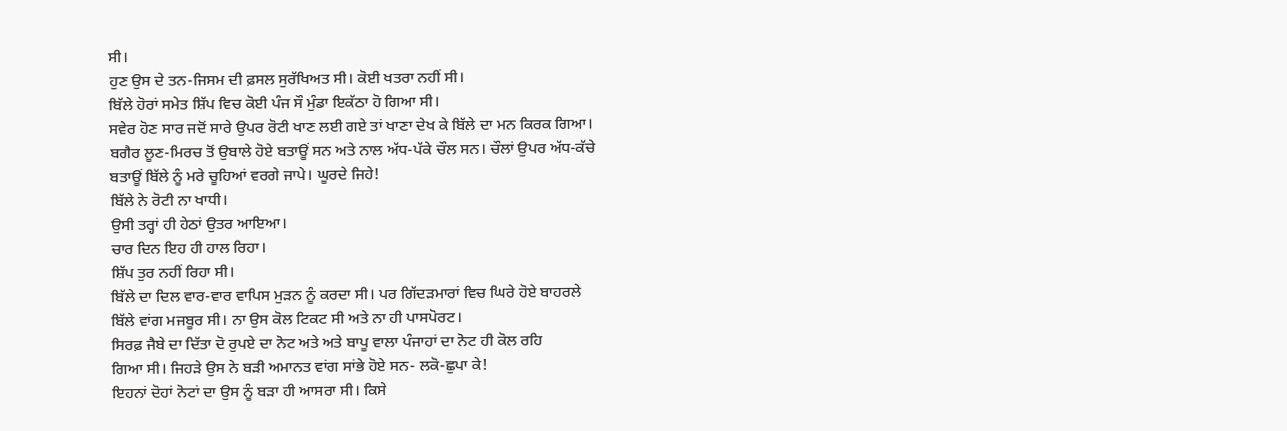ਸੀ।
ਹੁਣ ਉਸ ਦੇ ਤਨ-ਜਿਸਮ ਦੀ ਫ਼ਸਲ ਸੁਰੱਖਿਅਤ ਸੀ। ਕੋਈ ਖਤਰਾ ਨਹੀਂ ਸੀ।
ਬਿੱਲੇ ਹੋਰਾਂ ਸਮੇਤ ਸ਼ਿੱਪ ਵਿਚ ਕੋਈ ਪੰਜ ਸੌ ਮੁੰਡਾ ਇਕੱਠਾ ਹੋ ਗਿਆ ਸੀ।
ਸਵੇਰ ਹੋਣ ਸਾਰ ਜਦੋਂ ਸਾਰੇ ਉਪਰ ਰੋਟੀ ਖਾਣ ਲਈ ਗਏ ਤਾਂ ਖਾਣਾ ਦੇਖ ਕੇ ਬਿੱਲੇ ਦਾ ਮਨ ਕਿਰਕ ਗਿਆ।
ਬਗੈਰ ਲੂਣ-ਮਿਰਚ ਤੋਂ ਉਬਾਲੇ ਹੋਏ ਬਤਾਊਂ ਸਨ ਅਤੇ ਨਾਲ ਅੱਧ-ਪੱਕੇ ਚੌਲ ਸਨ। ਚੌਲਾਂ ਉਪਰ ਅੱਧ-ਕੱਚੇ
ਬਤਾਊਂ ਬਿੱਲੇ ਨੂੰ ਮਰੇ ਚੂਹਿਆਂ ਵਰਗੇ ਜਾਪੇ। ਘੂਰਦੇ ਜਿਹੇ!
ਬਿੱਲੇ ਨੇ ਰੋਟੀ ਨਾ ਖਾਧੀ।
ਉਸੀ ਤਰ੍ਹਾਂ ਹੀ ਹੇਠਾਂ ਉਤਰ ਆਇਆ।
ਚਾਰ ਦਿਨ ਇਹ ਹੀ ਹਾਲ ਰਿਹਾ।
ਸ਼ਿੱਪ ਤੁਰ ਨਹੀਂ ਰਿਹਾ ਸੀ।
ਬਿੱਲੇ ਦਾ ਦਿਲ ਵਾਰ-ਵਾਰ ਵਾਪਿਸ ਮੁੜਨ ਨੂੰ ਕਰਦਾ ਸੀ। ਪਰ ਗਿੱਦੜਮਾਰਾਂ ਵਿਚ ਘਿਰੇ ਹੋਏ ਬਾਹਰਲੇ
ਬਿੱਲੇ ਵਾਂਗ ਮਜਬੂਰ ਸੀ। ਨਾ ਉਸ ਕੋਲ ਟਿਕਟ ਸੀ ਅਤੇ ਨਾ ਹੀ ਪਾਸਪੋਰਟ।
ਸਿਰਫ਼ ਜੈਬੇ ਦਾ ਦਿੱਤਾ ਦੋ ਰੁਪਏ ਦਾ ਨੋਟ ਅਤੇ ਅਤੇ ਬਾਪੂ ਵਾਲਾ ਪੰਜਾਹਾਂ ਦਾ ਨੋਟ ਹੀ ਕੋਲ ਰਹਿ
ਗਿਆ ਸੀ। ਜਿਹੜੇ ਉਸ ਨੇ ਬੜੀ ਅਮਾਨਤ ਵਾਂਗ ਸਾਂਭੇ ਹੋਏ ਸਨ- ਲਕੋ-ਛੁਪਾ ਕੇ!
ਇਹਨਾਂ ਦੋਹਾਂ ਨੋਟਾਂ ਦਾ ਉਸ ਨੂੰ ਬੜਾ ਹੀ ਆਸਰਾ ਸੀ। ਕਿਸੇ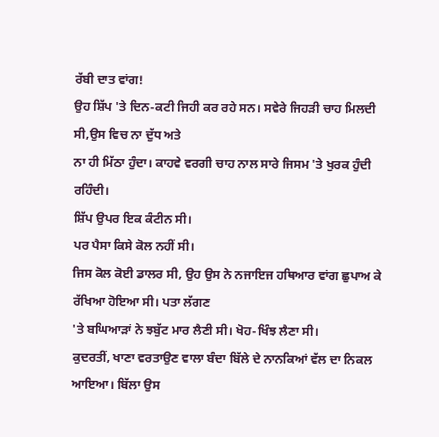ਰੱਬੀ ਦਾਤ ਵਾਂਗ!
ਉਹ ਸ਼ਿੱਪ 'ਤੇ ਦਿਨ-ਕਟੀ ਜਿਹੀ ਕਰ ਰਹੇ ਸਨ। ਸਵੇਰੇ ਜਿਹੜੀ ਚਾਹ ਮਿਲਦੀ ਸੀ,ਉਸ ਵਿਚ ਨਾ ਦੁੱਧ ਅਤੇ
ਨਾ ਹੀ ਮਿੱਠਾ ਹੁੰਦਾ। ਕਾਹਵੇ ਵਰਗੀ ਚਾਹ ਨਾਲ ਸਾਰੇ ਜਿਸਮ 'ਤੇ ਖੁਰਕ ਹੁੰਦੀ ਰਹਿੰਦੀ।
ਸ਼ਿੱਪ ਉਪਰ ਇਕ ਕੰਟੀਨ ਸੀ।
ਪਰ ਪੈਸਾ ਕਿਸੇ ਕੋਲ ਨਹੀਂ ਸੀ।
ਜਿਸ ਕੋਲ ਕੋਈ ਡਾਲਰ ਸੀ, ਉਹ ਉਸ ਨੇ ਨਜਾਇਜ ਹਥਿਆਰ ਵਾਂਗ ਛੁਪਾਅ ਕੇ ਰੱਖਿਆ ਹੋਇਆ ਸੀ। ਪਤਾ ਲੱਗਣ
'ਤੇ ਬਘਿਆੜਾਂ ਨੇ ਝਬੁੱਟ ਮਾਰ ਲੈਣੀ ਸੀ। ਖੋਹ-ਖਿੰਝ ਲੈਣਾ ਸੀ।
ਕੁਦਰਤੀਂ, ਖਾਣਾ ਵਰਤਾਉਣ ਵਾਲਾ ਬੰਦਾ ਬਿੱਲੇ ਦੇ ਨਾਨਕਿਆਂ ਵੱਲ ਦਾ ਨਿਕਲ ਆਇਆ। ਬਿੱਲਾ ਉਸ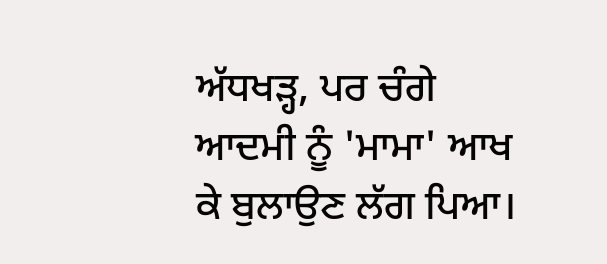ਅੱਧਖੜ੍ਹ, ਪਰ ਚੰਗੇ ਆਦਮੀ ਨੂੰ 'ਮਾਮਾ' ਆਖ ਕੇ ਬੁਲਾਉਣ ਲੱਗ ਪਿਆ।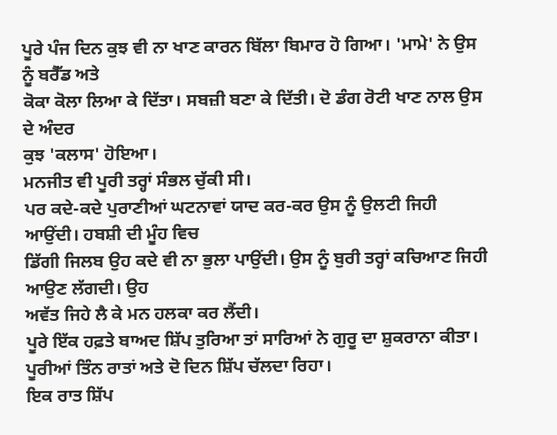ਪੂਰੇ ਪੰਜ ਦਿਨ ਕੁਝ ਵੀ ਨਾ ਖਾਣ ਕਾਰਨ ਬਿੱਲਾ ਬਿਮਾਰ ਹੋ ਗਿਆ। 'ਮਾਮੇ' ਨੇ ਉਸ ਨੂੰ ਬਰੈੱਡ ਅਤੇ
ਕੋਕਾ ਕੋਲਾ ਲਿਆ ਕੇ ਦਿੱਤਾ। ਸਬਜ਼ੀ ਬਣਾ ਕੇ ਦਿੱਤੀ। ਦੋ ਡੰਗ ਰੋਟੀ ਖਾਣ ਨਾਲ ਉਸ ਦੇ ਅੰਦਰ
ਕੁਝ 'ਕਲਾਸ' ਹੋਇਆ।
ਮਨਜੀਤ ਵੀ ਪੂਰੀ ਤਰ੍ਹਾਂ ਸੰਭਲ ਚੁੱਕੀ ਸੀ।
ਪਰ ਕਦੇ-ਕਦੇ ਪੁਰਾਣੀਆਂ ਘਟਨਾਵਾਂ ਯਾਦ ਕਰ-ਕਰ ਉਸ ਨੂੰ ਉਲਟੀ ਜਿਹੀ ਆਉਂਦੀ। ਹਬਸ਼ੀ ਦੀ ਮੂੰਹ ਵਿਚ
ਡਿੱਗੀ ਜਿਲਬ ਉਹ ਕਦੇ ਵੀ ਨਾ ਭੁਲਾ ਪਾਉਂਦੀ। ਉਸ ਨੂੰ ਬੁਰੀ ਤਰ੍ਹਾਂ ਕਚਿਆਣ ਜਿਹੀ ਆਉਣ ਲੱਗਦੀ। ਉਹ
ਅਵੱਤ ਜਿਹੇ ਲੈ ਕੇ ਮਨ ਹਲਕਾ ਕਰ ਲੈਂਦੀ।
ਪੂਰੇ ਇੱਕ ਹਫ਼ਤੇ ਬਾਅਦ ਸ਼ਿੱਪ ਤੁਰਿਆ ਤਾਂ ਸਾਰਿਆਂ ਨੇ ਗੁਰੂ ਦਾ ਸ਼ੁਕਰਾਨਾ ਕੀਤਾ।
ਪੂਰੀਆਂ ਤਿੰਨ ਰਾਤਾਂ ਅਤੇ ਦੋ ਦਿਨ ਸ਼ਿੱਪ ਚੱਲਦਾ ਰਿਹਾ।
ਇਕ ਰਾਤ ਸ਼ਿੱਪ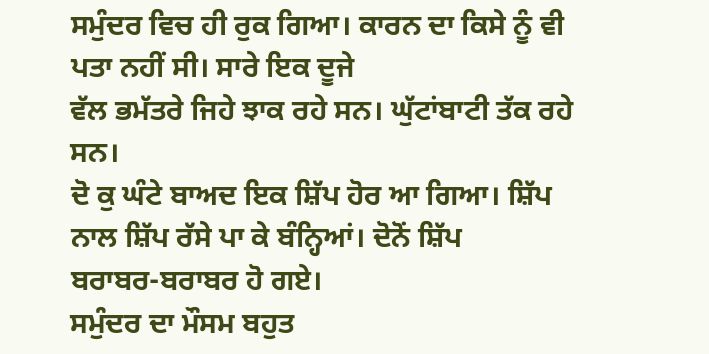ਸਮੁੰਦਰ ਵਿਚ ਹੀ ਰੁਕ ਗਿਆ। ਕਾਰਨ ਦਾ ਕਿਸੇ ਨੂੰ ਵੀ ਪਤਾ ਨਹੀਂ ਸੀ। ਸਾਰੇ ਇਕ ਦੂਜੇ
ਵੱਲ ਭਮੱਤਰੇ ਜਿਹੇ ਝਾਕ ਰਹੇ ਸਨ। ਘੁੱਟਾਂਬਾਟੀ ਤੱਕ ਰਹੇ ਸਨ।
ਦੋ ਕੁ ਘੰਟੇ ਬਾਅਦ ਇਕ ਸ਼ਿੱਪ ਹੋਰ ਆ ਗਿਆ। ਸ਼ਿੱਪ ਨਾਲ ਸ਼ਿੱਪ ਰੱਸੇ ਪਾ ਕੇ ਬੰਨ੍ਹਿਆਂ। ਦੋਨੋਂ ਸ਼ਿੱਪ
ਬਰਾਬਰ-ਬਰਾਬਰ ਹੋ ਗਏ।
ਸਮੁੰਦਰ ਦਾ ਮੌਸਮ ਬਹੁਤ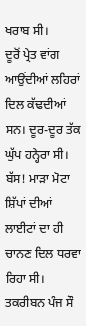ਖਰਾਬ ਸੀ।
ਦੂਰੋਂ ਪ੍ਰੇਤ ਵਾਂਗ ਆਉਂਦੀਆਂ ਲਹਿਰਾਂ ਦਿਲ ਕੱਢਦੀਆਂ ਸਨ। ਦੂਰ-ਦੂਰ ਤੱਕ ਘੁੱਪ ਹਨ੍ਹੇਰਾ ਸੀ।
ਬੱਸ! ਮਾੜਾ ਮੋਟਾ ਸ਼ਿੱਪਾਂ ਦੀਆਂ ਲਾਈਟਾਂ ਦਾ ਹੀ ਚਾਨਣ ਦਿਲ ਧਰਵਾ ਰਿਹਾ ਸੀ।
ਤਕਰੀਬਨ ਪੰਜ ਸੌ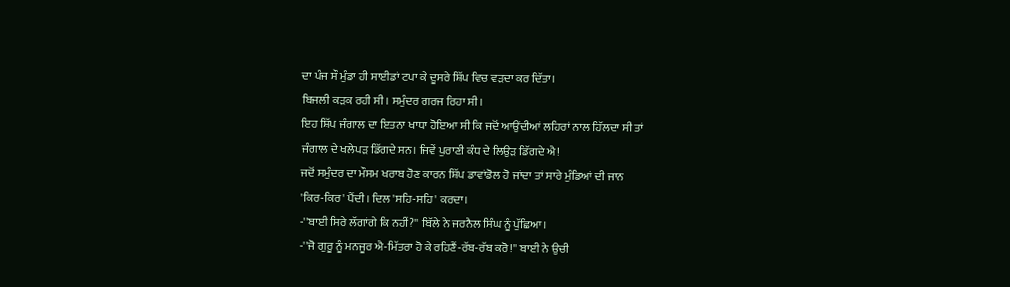ਦਾ ਪੰਜ ਸੌ ਮੁੰਡਾ ਹੀ ਸਾਈਡਾਂ ਟਪਾ ਕੇ ਦੂਸਰੇ ਸ਼ਿੱਪ ਵਿਚ ਵੜਦਾ ਕਰ ਦਿੱਤਾ।
ਬਿਜਲੀ ਕੜਕ ਰਹੀ ਸੀ। ਸਮੁੰਦਰ ਗਰਜ ਰਿਹਾ ਸੀ।
ਇਹ ਸ਼ਿੱਪ ਜੰਗਾਲ ਦਾ ਇਤਨਾ ਖਾਧਾ ਹੋਇਆ ਸੀ ਕਿ ਜਦੋਂ ਆਉਂਦੀਆਂ ਲਹਿਰਾਂ ਨਾਲ ਹਿੱਲਦਾ ਸੀ ਤਾਂ
ਜੰਗਾਲ ਦੇ ਖਲੇਪੜ ਡਿੱਗਦੇ ਸਨ। ਜਿਵੇਂ ਪੁਰਾਣੀ ਕੰਧ ਦੇ ਲਿਉੜ ਡਿੱਗਦੇ ਐ!
ਜਦੋਂ ਸਮੁੰਦਰ ਦਾ ਮੌਸਮ ਖਰਾਬ ਹੋਣ ਕਾਰਨ ਸ਼ਿੱਪ ਡਾਵਾਂਡੋਲ ਹੋ ਜਾਂਦਾ ਤਾਂ ਸਾਰੇ ਮੁੰਡਿਆਂ ਦੀ ਜਾਨ
'ਕਿਰ-ਕਿਰ' ਪੈਂਦੀ। ਦਿਲ 'ਸਹਿ-ਸਹਿ' ਕਰਦਾ।
-''ਬਾਈ ਸਿਰੇ ਲੱਗਾਂਗੇ ਕਿ ਨਹੀਂ?'' ਬਿੱਲੇ ਨੇ ਜਰਨੈਲ ਸਿੰਘ ਨੂੰ ਪੁੱਛਿਆ।
-''ਜੋ ਗੁਰੂ ਨੂੰ ਮਨਜੂਰ ਐ-ਮਿੱਤਰਾ ਹੋ ਕੇ ਰਹਿਣੈਂ-ਰੱਬ-ਰੱਬ ਕਰੋ!'' ਬਾਈ ਨੇ ਉਚੀ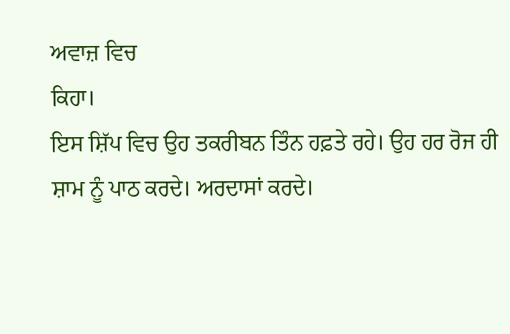ਅਵਾਜ਼ ਵਿਚ
ਕਿਹਾ।
ਇਸ ਸ਼ਿੱਪ ਵਿਚ ਉਹ ਤਕਰੀਬਨ ਤਿੰਨ ਹਫ਼ਤੇ ਰਹੇ। ਉਹ ਹਰ ਰੋਜ ਹੀ ਸ਼ਾਮ ਨੂੰ ਪਾਠ ਕਰਦੇ। ਅਰਦਾਸਾਂ ਕਰਦੇ।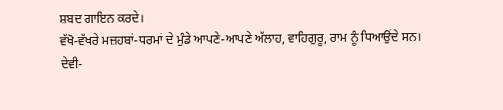ਸ਼ਬਦ ਗਾਇਨ ਕਰਦੇ।
ਵੱਖੋ-ਵੱਖਰੇ ਮਜ਼ਹਬਾਂ-ਧਰਮਾਂ ਦੇ ਮੁੰਡੇ ਆਪਣੇ-ਆਪਣੇ ਅੱਲਾਹ, ਵਾਹਿਗੁਰੂ, ਰਾਮ ਨੂੰ ਧਿਆਉਂਦੇ ਸਨ।
ਦੇਵੀ-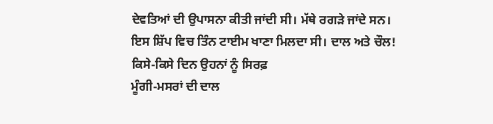ਦੇਵਤਿਆਂ ਦੀ ਉਪਾਸਨਾ ਕੀਤੀ ਜਾਂਦੀ ਸੀ। ਮੱਥੇ ਰਗੜੇ ਜਾਂਦੇ ਸਨ।
ਇਸ ਸ਼ਿੱਪ ਵਿਚ ਤਿੰਨ ਟਾਈਮ ਖਾਣਾ ਮਿਲਦਾ ਸੀ। ਦਾਲ ਅਤੇ ਚੌਲ! ਕਿਸੇ-ਕਿਸੇ ਦਿਨ ਉਹਨਾਂ ਨੂੰ ਸਿਰਫ਼
ਮੂੰਗੀ-ਮਸਰਾਂ ਦੀ ਦਾਲ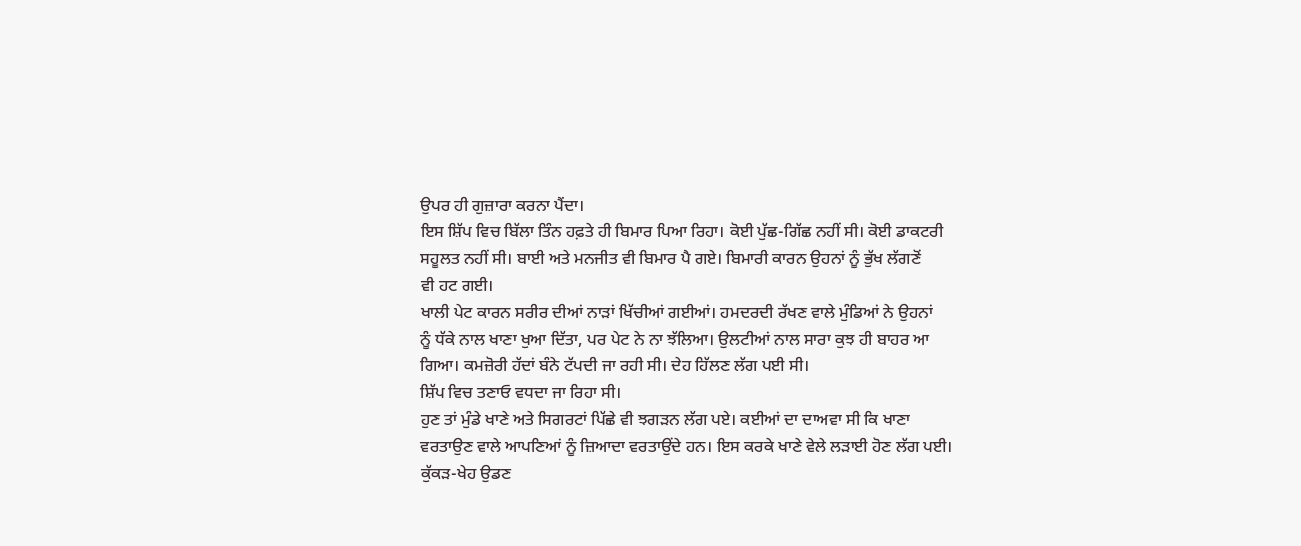ਉਪਰ ਹੀ ਗੁਜ਼ਾਰਾ ਕਰਨਾ ਪੈਂਦਾ।
ਇਸ ਸ਼ਿੱਪ ਵਿਚ ਬਿੱਲਾ ਤਿੰਨ ਹਫ਼ਤੇ ਹੀ ਬਿਮਾਰ ਪਿਆ ਰਿਹਾ। ਕੋਈ ਪੁੱਛ-ਗਿੱਛ ਨਹੀਂ ਸੀ। ਕੋਈ ਡਾਕਟਰੀ
ਸਹੂਲਤ ਨਹੀਂ ਸੀ। ਬਾਈ ਅਤੇ ਮਨਜੀਤ ਵੀ ਬਿਮਾਰ ਪੈ ਗਏ। ਬਿਮਾਰੀ ਕਾਰਨ ਉਹਨਾਂ ਨੂੰ ਭੁੱਖ ਲੱਗਣੋਂ
ਵੀ ਹਟ ਗਈ।
ਖਾਲੀ ਪੇਟ ਕਾਰਨ ਸਰੀਰ ਦੀਆਂ ਨਾੜਾਂ ਖਿੱਚੀਆਂ ਗਈਆਂ। ਹਮਦਰਦੀ ਰੱਖਣ ਵਾਲੇ ਮੁੰਡਿਆਂ ਨੇ ਉਹਨਾਂ
ਨੂੰ ਧੱਕੇ ਨਾਲ ਖਾਣਾ ਖੁਆ ਦਿੱਤਾ, ਪਰ ਪੇਟ ਨੇ ਨਾ ਝੱਲਿਆ। ਉਲਟੀਆਂ ਨਾਲ ਸਾਰਾ ਕੁਝ ਹੀ ਬਾਹਰ ਆ
ਗਿਆ। ਕਮਜ਼ੋਰੀ ਹੱਦਾਂ ਬੰਨੇ ਟੱਪਦੀ ਜਾ ਰਹੀ ਸੀ। ਦੇਹ ਹਿੱਲਣ ਲੱਗ ਪਈ ਸੀ।
ਸ਼ਿੱਪ ਵਿਚ ਤਣਾਓ ਵਧਦਾ ਜਾ ਰਿਹਾ ਸੀ।
ਹੁਣ ਤਾਂ ਮੁੰਡੇ ਖਾਣੇ ਅਤੇ ਸਿਗਰਟਾਂ ਪਿੱਛੇ ਵੀ ਝਗੜਨ ਲੱਗ ਪਏ। ਕਈਆਂ ਦਾ ਦਾਅਵਾ ਸੀ ਕਿ ਖਾਣਾ
ਵਰਤਾਉਣ ਵਾਲੇ ਆਪਣਿਆਂ ਨੂੰ ਜ਼ਿਆਦਾ ਵਰਤਾਉਂਦੇ ਹਨ। ਇਸ ਕਰਕੇ ਖਾਣੇ ਵੇਲੇ ਲੜਾਈ ਹੋਣ ਲੱਗ ਪਈ।
ਕੁੱਕੜ-ਖੇਹ ਉਡਣ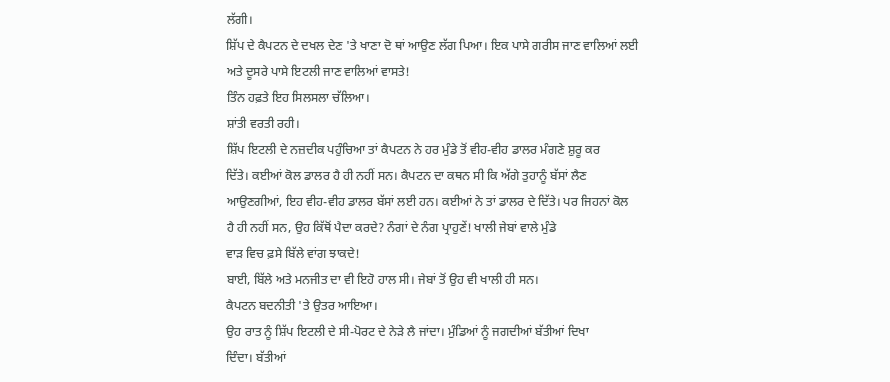ਲੱਗੀ।
ਸ਼ਿੱਪ ਦੇ ਕੈਪਟਨ ਦੇ ਦਖਲ ਦੇਣ 'ਤੇ ਖਾਣਾ ਦੋ ਥਾਂ ਆਉਣ ਲੱਗ ਪਿਆ। ਇਕ ਪਾਸੇ ਗਰੀਸ ਜਾਣ ਵਾਲਿਆਂ ਲਈ
ਅਤੇ ਦੂਸਰੇ ਪਾਸੇ ਇਟਲੀ ਜਾਣ ਵਾਲਿਆਂ ਵਾਸਤੇ!
ਤਿੰਨ ਹਫ਼ਤੇ ਇਹ ਸਿਲਸਲਾ ਚੱਲਿਆ।
ਸ਼ਾਂਤੀ ਵਰਤੀ ਰਹੀ।
ਸ਼ਿੱਪ ਇਟਲੀ ਦੇ ਨਜ਼ਦੀਕ ਪਹੁੰਚਿਆ ਤਾਂ ਕੈਪਟਨ ਨੇ ਹਰ ਮੁੰਡੇ ਤੋਂ ਵੀਹ-ਵੀਹ ਡਾਲਰ ਮੰਗਣੇ ਸ਼ੁਰੂ ਕਰ
ਦਿੱਤੇ। ਕਈਆਂ ਕੋਲ ਡਾਲਰ ਹੈ ਹੀ ਨਹੀਂ ਸਨ। ਕੈਪਟਨ ਦਾ ਕਥਨ ਸੀ ਕਿ ਅੱਗੇ ਤੁਹਾਨੂੰ ਬੱਸਾਂ ਲੈਣ
ਆਉਣਗੀਆਂ, ਇਹ ਵੀਹ-ਵੀਹ ਡਾਲਰ ਬੱਸਾਂ ਲਈ ਹਨ। ਕਈਆਂ ਨੇ ਤਾਂ ਡਾਲਰ ਦੇ ਦਿੱਤੇ। ਪਰ ਜਿਹਨਾਂ ਕੋਲ
ਹੈ ਹੀ ਨਹੀਂ ਸਨ, ਉਹ ਕਿੱਥੋਂ ਪੈਦਾ ਕਰਦੇ? ਨੰਗਾਂ ਦੇ ਨੰਗ ਪ੍ਰਾਹੁਣੇਂ! ਖਾਲੀ ਜੇਬਾਂ ਵਾਲੇ ਮੁੰਡੇ
ਵਾੜ ਵਿਚ ਫ਼ਸੇ ਬਿੱਲੇ ਵਾਂਗ ਝਾਕਦੇ!
ਬਾਈ, ਬਿੱਲੇ ਅਤੇ ਮਨਜੀਤ ਦਾ ਵੀ ਇਹੋ ਹਾਲ ਸੀ। ਜੇਬਾਂ ਤੋਂ ਉਹ ਵੀ ਖਾਲੀ ਹੀ ਸਨ।
ਕੈਪਟਨ ਬਦਨੀਤੀ 'ਤੇ ਉਤਰ ਆਇਆ।
ਉਹ ਰਾਤ ਨੂੰ ਸ਼ਿੱਪ ਇਟਲੀ ਦੇ ਸੀ-ਪੋਰਟ ਦੇ ਨੇੜੇ ਲੈ ਜਾਂਦਾ। ਮੁੰਡਿਆਂ ਨੂੰ ਜਗਦੀਆਂ ਬੱਤੀਆਂ ਦਿਖਾ
ਦਿੰਦਾ। ਬੱਤੀਆਂ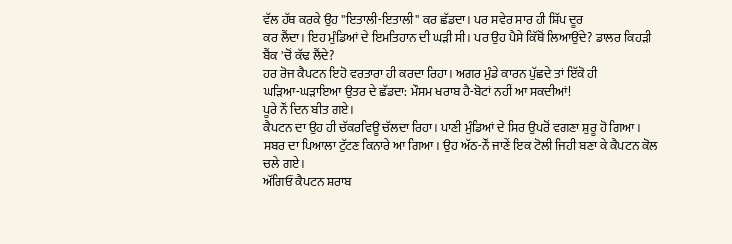ਵੱਲ ਹੱਥ ਕਰਕੇ ਉਹ ''ਇਤਾਲੀ-ਇਤਾਲੀ'' ਕਰ ਛੱਡਦਾ। ਪਰ ਸਵੇਰ ਸਾਰ ਹੀ ਸ਼ਿੱਪ ਦੂਰ
ਕਰ ਲੈਂਦਾ। ਇਹ ਮੁੰਡਿਆਂ ਦੇ ਇਮਤਿਹਾਨ ਦੀ ਘੜੀ ਸੀ। ਪਰ ਉਹ ਪੈਸੇ ਕਿੱਥੋਂ ਲਿਆਉਂਦੇ? ਡਾਲਰ ਕਿਹੜੀ
ਬੈਂਕ 'ਚੋਂ ਕੱਢ ਲੈਂਦੇ?
ਹਰ ਰੋਜ ਕੈਪਟਨ ਇਹੋ ਵਰਤਾਰਾ ਹੀ ਕਰਦਾ ਰਿਹਾ। ਅਗਰ ਮੁੰਡੇ ਕਾਰਨ ਪੁੱਛਦੇ ਤਾਂ ਇੱਕੋ ਹੀ
ਘੜਿਆ-ਘੜਾਇਆ ਉਤਰ ਦੇ ਛੱਡਦਾ: ਮੌਸਮ ਖਰਾਬ ਹੈ-ਬੋਟਾਂ ਨਹੀਂ ਆ ਸਕਦੀਆਂ!
ਪੂਰੇ ਨੌਂ ਦਿਨ ਬੀਤ ਗਏ।
ਕੈਪਟਨ ਦਾ ਉਹ ਹੀ ਚੱਕਰਵਿਊ ਚੱਲਦਾ ਰਿਹਾ। ਪਾਣੀ ਮੁੰਡਿਆਂ ਦੇ ਸਿਰ ਉਪਰੋਂ ਵਗਣਾ ਸ਼ੁਰੂ ਹੋ ਗਿਆ।
ਸਬਰ ਦਾ ਪਿਆਲਾ ਟੁੱਟਣ ਕਿਨਾਰੇ ਆ ਗਿਆ। ਉਹ ਅੱਠ-ਨੌਂ ਜਾਣੇਂ ਇਕ ਟੋਲੀ ਜਿਹੀ ਬਣਾ ਕੇ ਕੈਪਟਨ ਕੋਲ
ਚਲੇ ਗਏ।
ਅੱਗਿਓਂ ਕੈਪਟਨ ਸ਼ਰਾਬ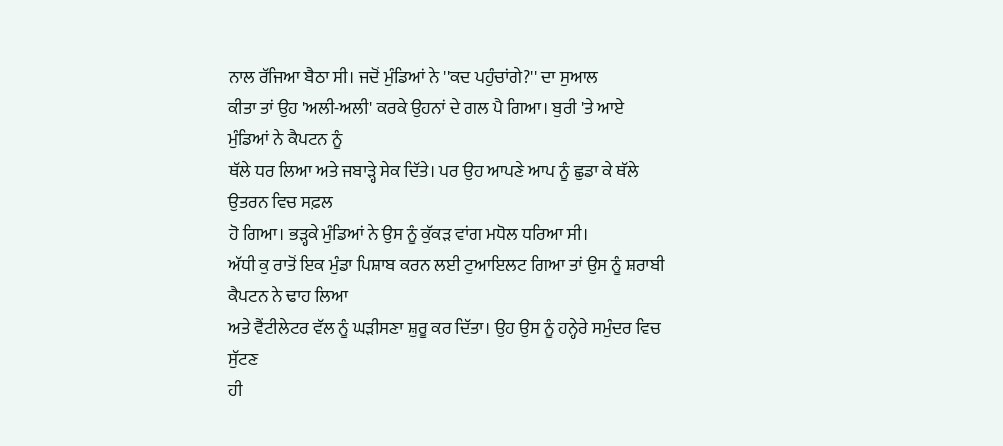ਨਾਲ ਰੱਜਿਆ ਬੈਠਾ ਸੀ। ਜਦੋਂ ਮੁੰਡਿਆਂ ਨੇ ''ਕਦ ਪਹੁੰਚਾਂਗੇ?'' ਦਾ ਸੁਆਲ
ਕੀਤਾ ਤਾਂ ਉਹ 'ਅਲੀ-ਅਲੀ' ਕਰਕੇ ਉਹਨਾਂ ਦੇ ਗਲ ਪੈ ਗਿਆ। ਬੁਰੀ 'ਤੇ ਆਏ ਮੁੰਡਿਆਂ ਨੇ ਕੈਪਟਨ ਨੂੰ
ਥੱਲੇ ਧਰ ਲਿਆ ਅਤੇ ਜਬਾੜ੍ਹੇ ਸੇਕ ਦਿੱਤੇ। ਪਰ ਉਹ ਆਪਣੇ ਆਪ ਨੂੰ ਛੁਡਾ ਕੇ ਥੱਲੇ ਉਤਰਨ ਵਿਚ ਸਫ਼ਲ
ਹੋ ਗਿਆ। ਭੜ੍ਹਕੇ ਮੁੰਡਿਆਂ ਨੇ ਉਸ ਨੂੰ ਕੁੱਕੜ ਵਾਂਗ ਮਧੋਲ ਧਰਿਆ ਸੀ।
ਅੱਧੀ ਕੁ ਰਾਤੋਂ ਇਕ ਮੁੰਡਾ ਪਿਸ਼ਾਬ ਕਰਨ ਲਈ ਟੁਆਇਲਟ ਗਿਆ ਤਾਂ ਉਸ ਨੂੰ ਸ਼ਰਾਬੀ ਕੈਪਟਨ ਨੇ ਢਾਹ ਲਿਆ
ਅਤੇ ਵੈਂਟੀਲੇਟਰ ਵੱਲ ਨੂੰ ਘੜੀਸਣਾ ਸ਼ੁਰੂ ਕਰ ਦਿੱਤਾ। ਉਹ ਉਸ ਨੂੰ ਹਨ੍ਹੇਰੇ ਸਮੁੰਦਰ ਵਿਚ ਸੁੱਟਣ
ਹੀ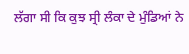ਲੱਗਾ ਸੀ ਕਿ ਕੁਝ ਸ੍ਰੀ ਲੰਕਾ ਦੇ ਮੁੰਡਿਆਂ ਨੇ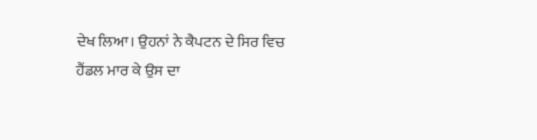ਦੇਖ ਲਿਆ। ਉਹਨਾਂ ਨੇ ਕੈਪਟਨ ਦੇ ਸਿਰ ਵਿਚ
ਹੈਂਡਲ ਮਾਰ ਕੇ ਉਸ ਦਾ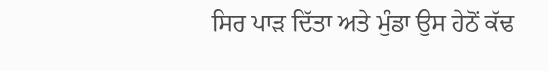ਸਿਰ ਪਾੜ ਦਿੱਤਾ ਅਤੇ ਮੁੰਡਾ ਉਸ ਹੇਠੋਂ ਕੱਢ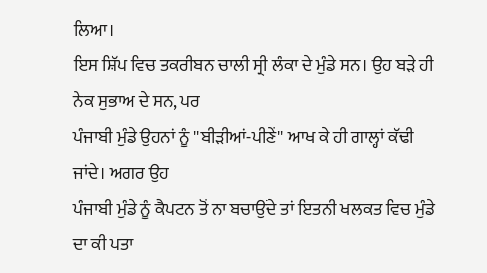ਲਿਆ।
ਇਸ ਸ਼ਿੱਪ ਵਿਚ ਤਕਰੀਬਨ ਚਾਲੀ ਸ੍ਰੀ ਲੰਕਾ ਦੇ ਮੁੰਡੇ ਸਨ। ਉਹ ਬੜੇ ਹੀ ਨੇਕ ਸੁਭਾਅ ਦੇ ਸਨ, ਪਰ
ਪੰਜਾਬੀ ਮੁੰਡੇ ਉਹਨਾਂ ਨੂੰ ''ਬੀੜੀਆਂ-ਪੀਣੇਂ'' ਆਖ ਕੇ ਹੀ ਗਾਲ੍ਹਾਂ ਕੱਢੀ ਜਾਂਦੇ। ਅਗਰ ਉਹ
ਪੰਜਾਬੀ ਮੁੰਡੇ ਨੂੰ ਕੈਪਟਨ ਤੋਂ ਨਾ ਬਚਾਉਂਦੇ ਤਾਂ ਇਤਨੀ ਖਲਕਤ ਵਿਚ ਮੁੰਡੇ ਦਾ ਕੀ ਪਤਾ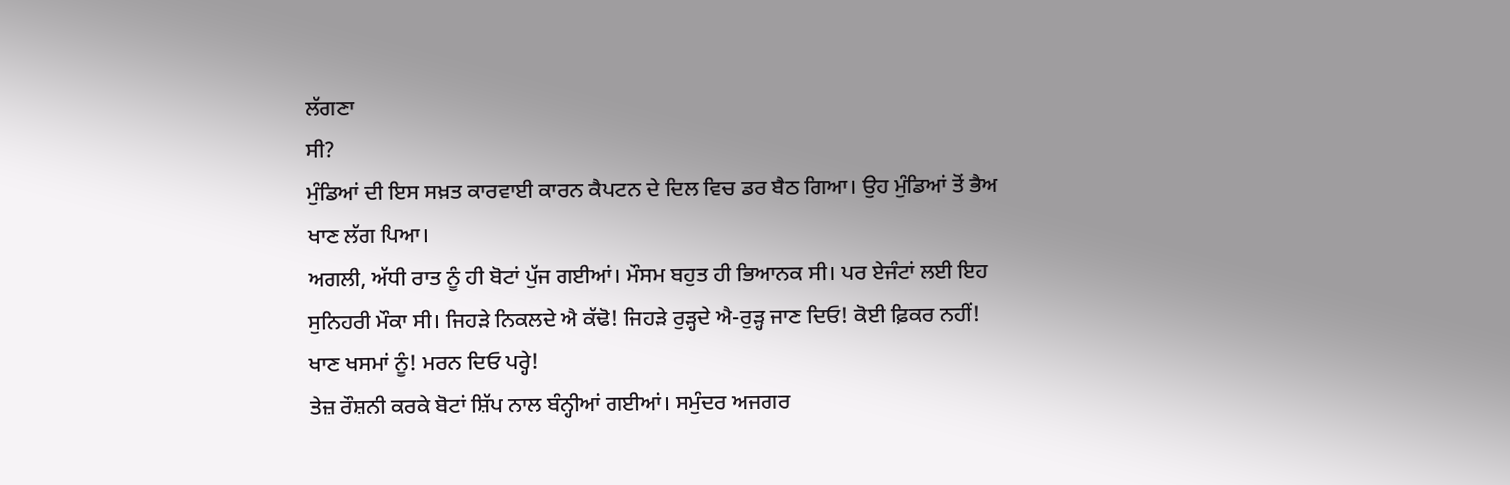ਲੱਗਣਾ
ਸੀ?
ਮੁੰਡਿਆਂ ਦੀ ਇਸ ਸਖ਼ਤ ਕਾਰਵਾਈ ਕਾਰਨ ਕੈਪਟਨ ਦੇ ਦਿਲ ਵਿਚ ਡਰ ਬੈਠ ਗਿਆ। ਉਹ ਮੁੰਡਿਆਂ ਤੋਂ ਭੈਅ
ਖਾਣ ਲੱਗ ਪਿਆ।
ਅਗਲੀ, ਅੱਧੀ ਰਾਤ ਨੂੰ ਹੀ ਬੋਟਾਂ ਪੁੱਜ ਗਈਆਂ। ਮੌਸਮ ਬਹੁਤ ਹੀ ਭਿਆਨਕ ਸੀ। ਪਰ ਏਜੰਟਾਂ ਲਈ ਇਹ
ਸੁਨਿਹਰੀ ਮੌਕਾ ਸੀ। ਜਿਹੜੇ ਨਿਕਲਦੇ ਐ ਕੱਢੋ! ਜਿਹੜੇ ਰੁੜ੍ਹਦੇ ਐ-ਰੁੜ੍ਹ ਜਾਣ ਦਿਓ! ਕੋਈ ਫ਼ਿਕਰ ਨਹੀਂ!
ਖਾਣ ਖਸਮਾਂ ਨੂੰ! ਮਰਨ ਦਿਓ ਪਰ੍ਹੇ!
ਤੇਜ਼ ਰੌਸ਼ਨੀ ਕਰਕੇ ਬੋਟਾਂ ਸ਼ਿੱਪ ਨਾਲ ਬੰਨ੍ਹੀਆਂ ਗਈਆਂ। ਸਮੁੰਦਰ ਅਜਗਰ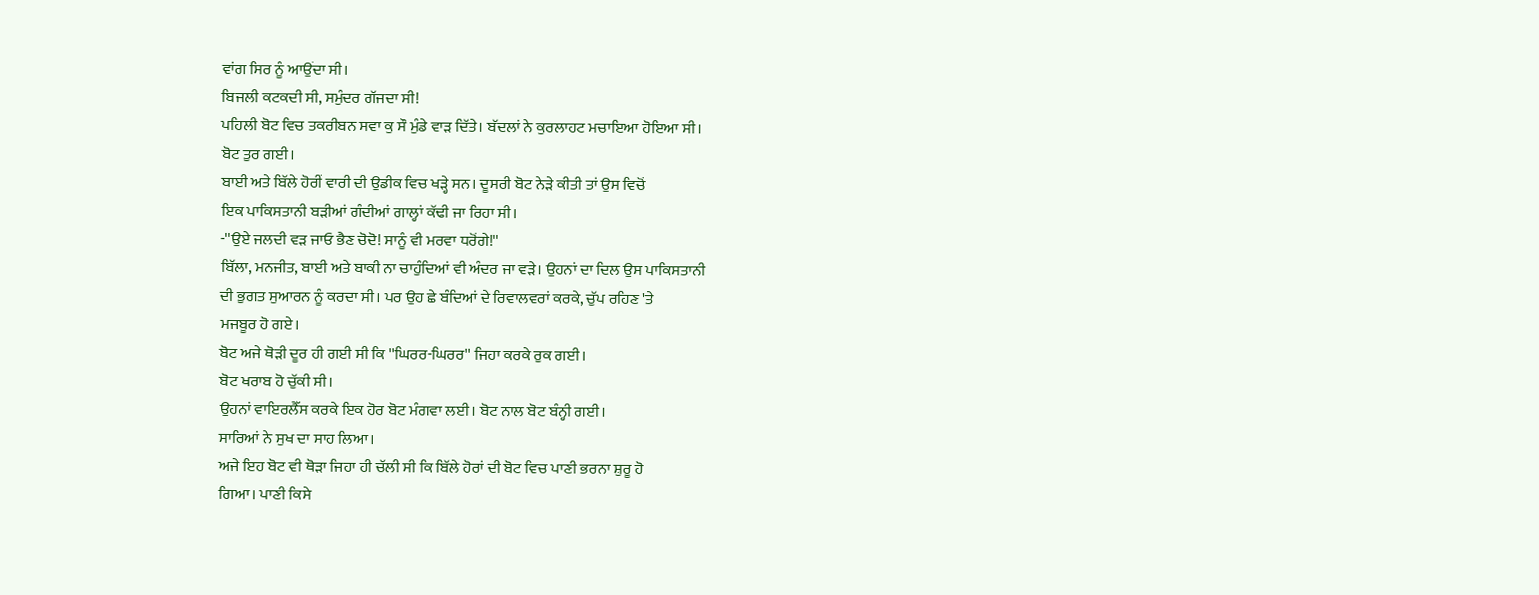ਵਾਂਗ ਸਿਰ ਨੂੰ ਆਉਂਦਾ ਸੀ।
ਬਿਜਲੀ ਕਟਕਦੀ ਸੀ, ਸਮੁੰਦਰ ਗੱਜਦਾ ਸੀ!
ਪਹਿਲੀ ਬੋਟ ਵਿਚ ਤਕਰੀਬਨ ਸਵਾ ਕੁ ਸੌ ਮੁੰਡੇ ਵਾੜ ਦਿੱਤੇ। ਬੱਦਲਾਂ ਨੇ ਕੁਰਲਾਹਟ ਮਚਾਇਆ ਹੋਇਆ ਸੀ।
ਬੋਟ ਤੁਰ ਗਈ।
ਬਾਈ ਅਤੇ ਬਿੱਲੇ ਹੋਰੀਂ ਵਾਰੀ ਦੀ ਉਡੀਕ ਵਿਚ ਖੜ੍ਹੇ ਸਨ। ਦੂਸਰੀ ਬੋਟ ਨੇੜੇ ਕੀਤੀ ਤਾਂ ਉਸ ਵਿਚੋਂ
ਇਕ ਪਾਕਿਸਤਾਨੀ ਬੜੀਆਂ ਗੰਦੀਆਂ ਗਾਲ੍ਹਾਂ ਕੱਢੀ ਜਾ ਰਿਹਾ ਸੀ।
-''ਉਏ ਜਲਦੀ ਵੜ ਜਾਓ ਭੈਣ ਚੋਦੋ! ਸਾਨੂੰ ਵੀ ਮਰਵਾ ਧਰੋਂਗੇ!''
ਬਿੱਲਾ, ਮਨਜੀਤ, ਬਾਈ ਅਤੇ ਬਾਕੀ ਨਾ ਚਾਹੁੰਦਿਆਂ ਵੀ ਅੰਦਰ ਜਾ ਵੜੇ। ਉਹਨਾਂ ਦਾ ਦਿਲ ਉਸ ਪਾਕਿਸਤਾਨੀ
ਦੀ ਭੁਗਤ ਸੁਆਰਨ ਨੂੰ ਕਰਦਾ ਸੀ। ਪਰ ਉਹ ਛੇ ਬੰਦਿਆਂ ਦੇ ਰਿਵਾਲਵਰਾਂ ਕਰਕੇ, ਚੁੱਪ ਰਹਿਣ 'ਤੇ
ਮਜਬੂਰ ਹੋ ਗਏ।
ਬੋਟ ਅਜੇ ਥੋੜੀ ਦੂਰ ਹੀ ਗਈ ਸੀ ਕਿ ''ਘਿਰਰ-ਘਿਰਰ'' ਜਿਹਾ ਕਰਕੇ ਰੁਕ ਗਈ।
ਬੋਟ ਖਰਾਬ ਹੋ ਚੁੱਕੀ ਸੀ।
ਉਹਨਾਂ ਵਾਇਰਲੈੱਸ ਕਰਕੇ ਇਕ ਹੋਰ ਬੋਟ ਮੰਗਵਾ ਲਈ। ਬੋਟ ਨਾਲ ਬੋਟ ਬੰਨ੍ਹੀ ਗਈ।
ਸਾਰਿਆਂ ਨੇ ਸੁਖ ਦਾ ਸਾਹ ਲਿਆ।
ਅਜੇ ਇਹ ਬੋਟ ਵੀ ਥੋੜਾ ਜਿਹਾ ਹੀ ਚੱਲੀ ਸੀ ਕਿ ਬਿੱਲੇ ਹੋਰਾਂ ਦੀ ਬੋਟ ਵਿਚ ਪਾਣੀ ਭਰਨਾ ਸ਼ੁਰੂ ਹੋ
ਗਿਆ। ਪਾਣੀ ਕਿਸੇ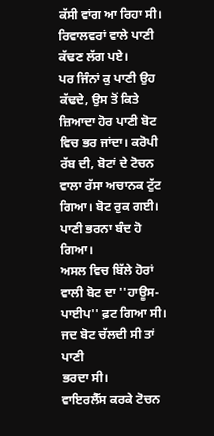ਕੱਸੀ ਵਾਂਗ ਆ ਰਿਹਾ ਸੀ। ਰਿਵਾਲਵਰਾਂ ਵਾਲੇ ਪਾਣੀ ਕੱਢਣ ਲੱਗ ਪਏ।
ਪਰ ਜਿੰਨਾਂ ਕੁ ਪਾਣੀ ਉਹ ਕੱਢਦੇ, ਉਸ ਤੋਂ ਕਿਤੇ ਜ਼ਿਆਦਾ ਹੋਰ ਪਾਣੀ ਬੋਟ ਵਿਚ ਭਰ ਜਾਂਦਾ। ਕਰੋਪੀ
ਰੱਬ ਦੀ, ਬੋਟਾਂ ਦੇ ਟੋਚਨ ਵਾਲਾ ਰੱਸਾ ਅਚਾਨਕ ਟੁੱਟ ਗਿਆ। ਬੋਟ ਰੁਕ ਗਈ। ਪਾਣੀ ਭਰਨਾ ਬੰਦ ਹੋ ਗਿਆ।
ਅਸਲ ਵਿਚ ਬਿੱਲੇ ਹੋਰਾਂ ਵਾਲੀ ਬੋਟ ਦਾ ''ਹਾਊਸ-ਪਾਈਪ'' ਫ਼ਟ ਗਿਆ ਸੀ। ਜਦ ਬੋਟ ਚੱਲਦੀ ਸੀ ਤਾਂ ਪਾਣੀ
ਭਰਦਾ ਸੀ।
ਵਾਇਰਲੈੱਸ ਕਰਕੇ ਟੋਚਨ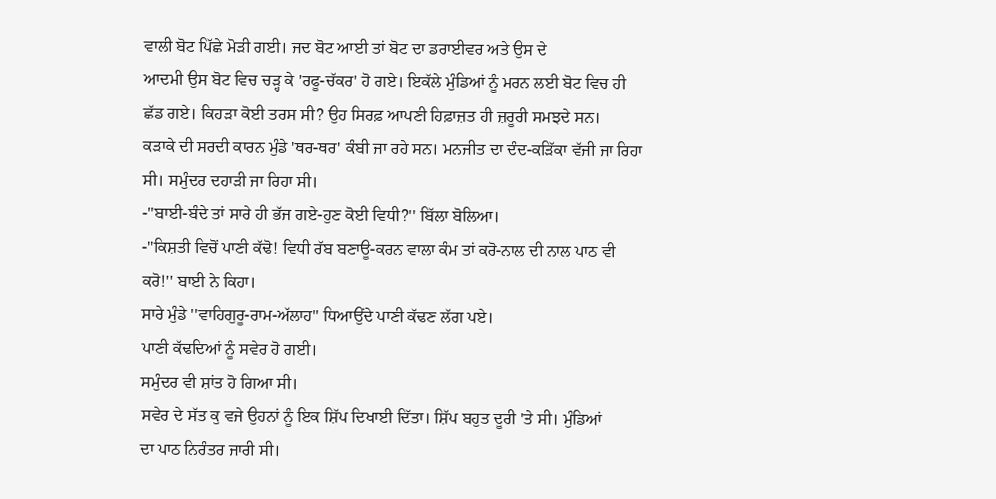ਵਾਲੀ ਬੋਟ ਪਿੱਛੇ ਮੋੜੀ ਗਈ। ਜਦ ਬੋਟ ਆਈ ਤਾਂ ਬੋਟ ਦਾ ਡਰਾਈਵਰ ਅਤੇ ਉਸ ਦੇ
ਆਦਮੀ ਉਸ ਬੋਟ ਵਿਚ ਚੜ੍ਹ ਕੇ 'ਰਫੂ-ਚੱਕਰ' ਹੋ ਗਏ। ਇਕੱਲੇ ਮੁੰਡਿਆਂ ਨੂੰ ਮਰਨ ਲਈ ਬੋਟ ਵਿਚ ਹੀ
ਛੱਡ ਗਏ। ਕਿਹੜਾ ਕੋਈ ਤਰਸ ਸੀ? ਉਹ ਸਿਰਫ਼ ਆਪਣੀ ਹਿਫ਼ਾਜ਼ਤ ਹੀ ਜ਼ਰੂਰੀ ਸਮਝਦੇ ਸਨ।
ਕੜਾਕੇ ਦੀ ਸਰਦੀ ਕਾਰਨ ਮੁੰਡੇ 'ਥਰ-ਥਰ' ਕੰਬੀ ਜਾ ਰਹੇ ਸਨ। ਮਨਜੀਤ ਦਾ ਦੰਦ-ਕੜਿੱਕਾ ਵੱਜੀ ਜਾ ਰਿਹਾ
ਸੀ। ਸਮੁੰਦਰ ਦਹਾੜੀ ਜਾ ਰਿਹਾ ਸੀ।
-''ਬਾਈ-ਬੰਦੇ ਤਾਂ ਸਾਰੇ ਹੀ ਭੱਜ ਗਏ-ਹੁਣ ਕੋਈ ਵਿਧੀ?'' ਬਿੱਲਾ ਬੋਲਿਆ।
-''ਕਿਸ਼ਤੀ ਵਿਚੋਂ ਪਾਣੀ ਕੱਢੋ! ਵਿਧੀ ਰੱਬ ਬਣਾਊ-ਕਰਨ ਵਾਲਾ ਕੰਮ ਤਾਂ ਕਰੋ-ਨਾਲ ਦੀ ਨਾਲ ਪਾਠ ਵੀ
ਕਰੋ!'' ਬਾਈ ਨੇ ਕਿਹਾ।
ਸਾਰੇ ਮੁੰਡੇ ''ਵਾਹਿਗੁਰੂ-ਰਾਮ-ਅੱਲਾਹ'' ਧਿਆਉਂਦੇ ਪਾਣੀ ਕੱਢਣ ਲੱਗ ਪਏ।
ਪਾਣੀ ਕੱਢਦਿਆਂ ਨੂੰ ਸਵੇਰ ਹੋ ਗਈ।
ਸਮੁੰਦਰ ਵੀ ਸ਼ਾਂਤ ਹੋ ਗਿਆ ਸੀ।
ਸਵੇਰ ਦੇ ਸੱਤ ਕੁ ਵਜੇ ਉਹਨਾਂ ਨੂੰ ਇਕ ਸ਼ਿੱਪ ਦਿਖਾਈ ਦਿੱਤਾ। ਸ਼ਿੱਪ ਬਹੁਤ ਦੂਰੀ 'ਤੇ ਸੀ। ਮੁੰਡਿਆਂ
ਦਾ ਪਾਠ ਨਿਰੰਤਰ ਜਾਰੀ ਸੀ।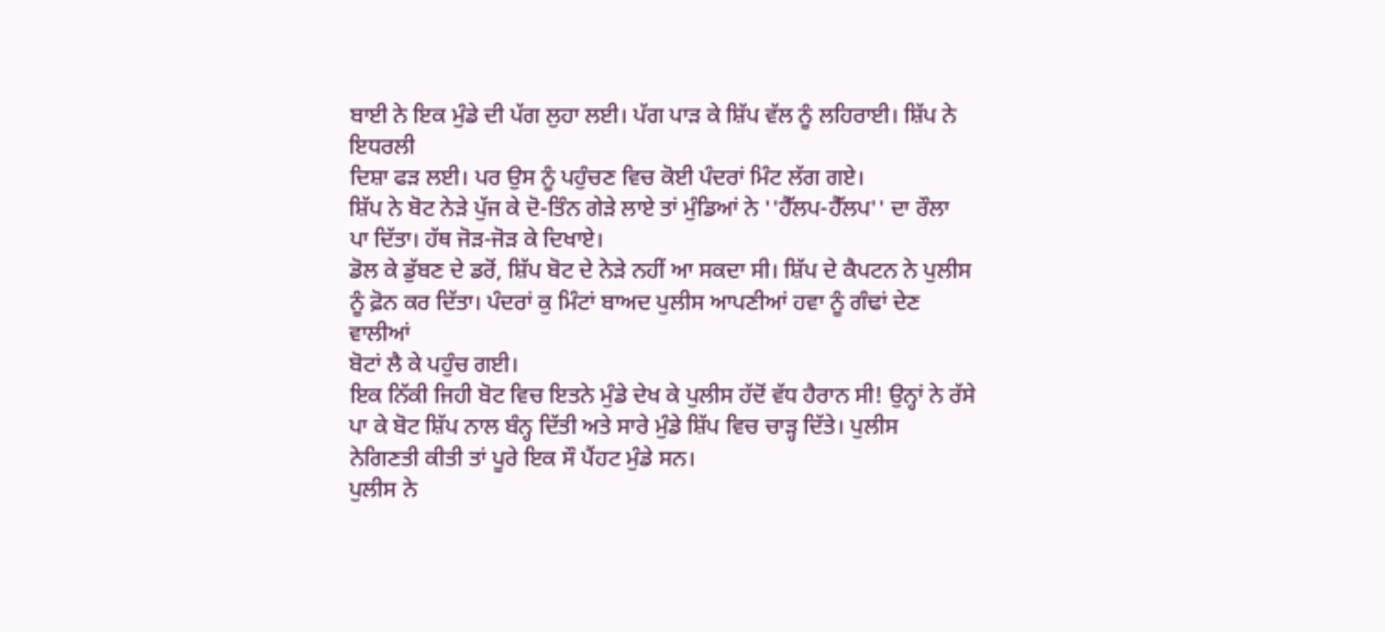ਬਾਈ ਨੇ ਇਕ ਮੁੰਡੇ ਦੀ ਪੱਗ ਲੁਹਾ ਲਈ। ਪੱਗ ਪਾੜ ਕੇ ਸ਼ਿੱਪ ਵੱਲ ਨੂੰ ਲਹਿਰਾਈ। ਸ਼ਿੱਪ ਨੇ ਇਧਰਲੀ
ਦਿਸ਼ਾ ਫੜ ਲਈ। ਪਰ ਉਸ ਨੂੰ ਪਹੁੰਚਣ ਵਿਚ ਕੋਈ ਪੰਦਰਾਂ ਮਿੰਟ ਲੱਗ ਗਏ।
ਸ਼ਿੱਪ ਨੇ ਬੋਟ ਨੇੜੇ ਪੁੱਜ ਕੇ ਦੋ-ਤਿੰਨ ਗੇੜੇ ਲਾਏ ਤਾਂ ਮੁੰਡਿਆਂ ਨੇ ''ਹੈੱਲਪ-ਹੈੱਲਪ'' ਦਾ ਰੌਲਾ
ਪਾ ਦਿੱਤਾ। ਹੱਥ ਜੋੜ-ਜੋੜ ਕੇ ਦਿਖਾਏ।
ਡੋਲ ਕੇ ਡੁੱਬਣ ਦੇ ਡਰੋਂ, ਸ਼ਿੱਪ ਬੋਟ ਦੇ ਨੇੜੇ ਨਹੀਂ ਆ ਸਕਦਾ ਸੀ। ਸ਼ਿੱਪ ਦੇ ਕੈਪਟਨ ਨੇ ਪੁਲੀਸ
ਨੂੰ ਫ਼ੋਨ ਕਰ ਦਿੱਤਾ। ਪੰਦਰਾਂ ਕੁ ਮਿੰਟਾਂ ਬਾਅਦ ਪੁਲੀਸ ਆਪਣੀਆਂ ਹਵਾ ਨੂੰ ਗੰਢਾਂ ਦੇਣ ਵਾਲੀਆਂ
ਬੋਟਾਂ ਲੈ ਕੇ ਪਹੁੰਚ ਗਈ।
ਇਕ ਨਿੱਕੀ ਜਿਹੀ ਬੋਟ ਵਿਚ ਇਤਨੇ ਮੁੰਡੇ ਦੇਖ ਕੇ ਪੁਲੀਸ ਹੱਦੋਂ ਵੱਧ ਹੈਰਾਨ ਸੀ! ਉਨ੍ਹਾਂ ਨੇ ਰੱਸੇ
ਪਾ ਕੇ ਬੋਟ ਸ਼ਿੱਪ ਨਾਲ ਬੰਨ੍ਹ ਦਿੱਤੀ ਅਤੇ ਸਾਰੇ ਮੁੰਡੇ ਸ਼ਿੱਪ ਵਿਚ ਚਾੜ੍ਹ ਦਿੱਤੇ। ਪੁਲੀਸ
ਨੇਗਿਣਤੀ ਕੀਤੀ ਤਾਂ ਪੂਰੇ ਇਕ ਸੌ ਪੈਂਹਟ ਮੁੰਡੇ ਸਨ।
ਪੁਲੀਸ ਨੇ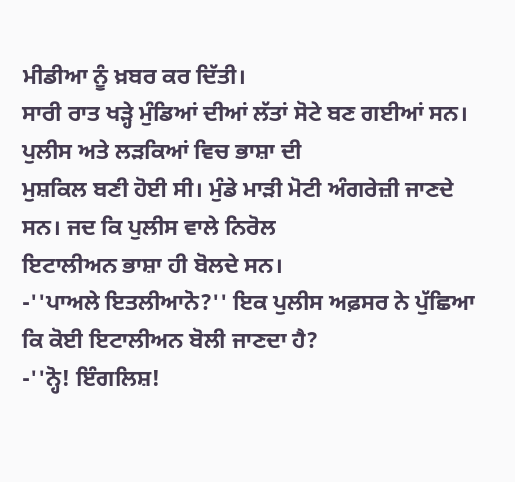ਮੀਡੀਆ ਨੂੰ ਖ਼ਬਰ ਕਰ ਦਿੱਤੀ।
ਸਾਰੀ ਰਾਤ ਖੜ੍ਹੇ ਮੁੰਡਿਆਂ ਦੀਆਂ ਲੱਤਾਂ ਸੋਟੇ ਬਣ ਗਈਆਂ ਸਨ। ਪੁਲੀਸ ਅਤੇ ਲੜਕਿਆਂ ਵਿਚ ਭਾਸ਼ਾ ਦੀ
ਮੁਸ਼ਕਿਲ ਬਣੀ ਹੋਈ ਸੀ। ਮੁੰਡੇ ਮਾੜੀ ਮੋਟੀ ਅੰਗਰੇਜ਼ੀ ਜਾਣਦੇ ਸਨ। ਜਦ ਕਿ ਪੁਲੀਸ ਵਾਲੇ ਨਿਰੋਲ
ਇਟਾਲੀਅਨ ਭਾਸ਼ਾ ਹੀ ਬੋਲਦੇ ਸਨ।
-''ਪਾਅਲੇ ਇਤਲੀਆਨੋ?'' ਇਕ ਪੁਲੀਸ ਅਫ਼ਸਰ ਨੇ ਪੁੱਛਿਆ ਕਿ ਕੋਈ ਇਟਾਲੀਅਨ ਬੋਲੀ ਜਾਣਦਾ ਹੈ?
-''ਨ੍ਹੋ! ਇੰਗਲਿਸ਼!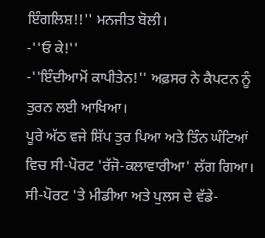ਇੰਗਲਿਸ਼!!'' ਮਨਜੀਤ ਬੋਲੀ।
-''ਓ ਕੇ!''
-''ਇੰਦੀਆਮੋਂ ਕਾਪੀਤੇਨ!'' ਅਫ਼ਸਰ ਨੇ ਕੈਪਟਨ ਨੂੰ ਤੁਰਨ ਲਈ ਆਖਿਆ।
ਪੂਰੇ ਅੱਠ ਵਜੇ ਸ਼ਿੱਪ ਤੁਰ ਪਿਆ ਅਤੇ ਤਿੰਨ ਘੰਟਿਆਂ ਵਿਚ ਸੀ-ਪੋਰਟ 'ਰੱਜੋ-ਕਲਾਵਾਰੀਆ' ਲੱਗ ਗਿਆ।
ਸੀ-ਪੋਰਟ 'ਤੇ ਮੀਡੀਆ ਅਤੇ ਪੁਲਸ ਦੇ ਵੱਡੇ-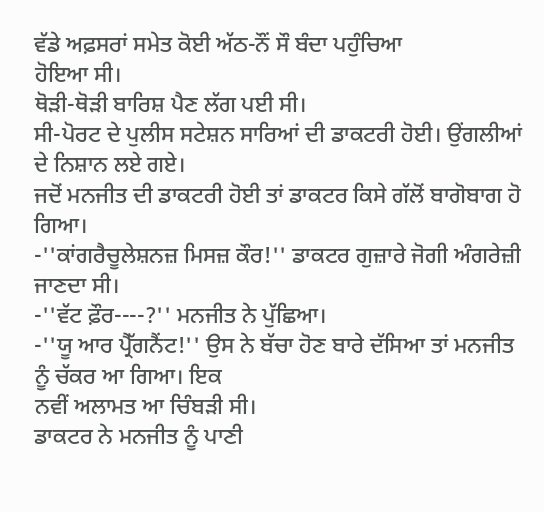ਵੱਡੇ ਅਫ਼ਸਰਾਂ ਸਮੇਤ ਕੋਈ ਅੱਠ-ਨੌਂ ਸੌ ਬੰਦਾ ਪਹੁੰਚਿਆ
ਹੋਇਆ ਸੀ।
ਥੋੜੀ-ਥੋੜੀ ਬਾਰਿਸ਼ ਪੈਣ ਲੱਗ ਪਈ ਸੀ।
ਸੀ-ਪੋਰਟ ਦੇ ਪੁਲੀਸ ਸਟੇਸ਼ਨ ਸਾਰਿਆਂ ਦੀ ਡਾਕਟਰੀ ਹੋਈ। ਉਂਗਲੀਆਂ ਦੇ ਨਿਸ਼ਾਨ ਲਏ ਗਏ।
ਜਦੋਂ ਮਨਜੀਤ ਦੀ ਡਾਕਟਰੀ ਹੋਈ ਤਾਂ ਡਾਕਟਰ ਕਿਸੇ ਗੱਲੋਂ ਬਾਗੋਬਾਗ ਹੋ ਗਿਆ।
-''ਕਾਂਗਰੈਚੂਲੇਸ਼ਨਜ਼ ਮਿਸਜ਼ ਕੌਰ!'' ਡਾਕਟਰ ਗੁਜ਼ਾਰੇ ਜੋਗੀ ਅੰਗਰੇਜ਼ੀ ਜਾਣਦਾ ਸੀ।
-''ਵੱਟ ਫ਼ੌਰ----?'' ਮਨਜੀਤ ਨੇ ਪੁੱਛਿਆ।
-''ਯੂ ਆਰ ਪ੍ਰੈੱਗਨੈਂਟ!'' ਉਸ ਨੇ ਬੱਚਾ ਹੋਣ ਬਾਰੇ ਦੱਸਿਆ ਤਾਂ ਮਨਜੀਤ ਨੂੰ ਚੱਕਰ ਆ ਗਿਆ। ਇਕ
ਨਵੀਂ ਅਲਾਮਤ ਆ ਚਿੰਬੜੀ ਸੀ।
ਡਾਕਟਰ ਨੇ ਮਨਜੀਤ ਨੂੰ ਪਾਣੀ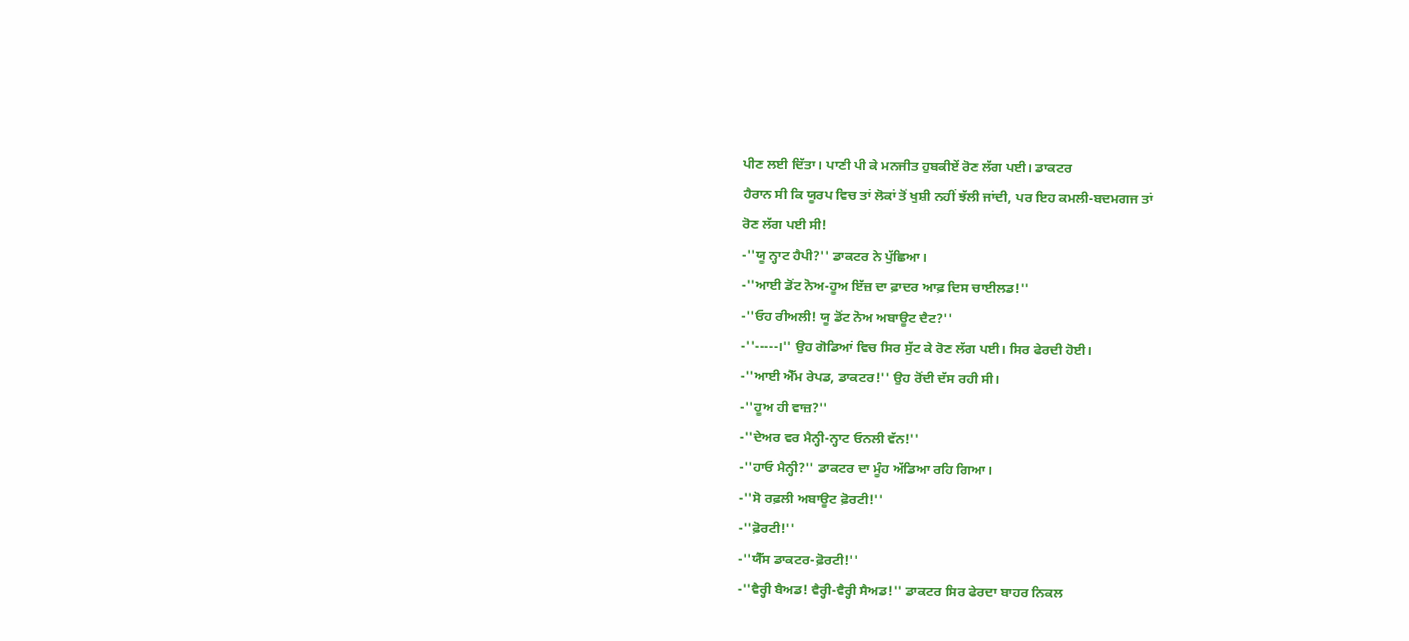ਪੀਣ ਲਈ ਦਿੱਤਾ। ਪਾਣੀ ਪੀ ਕੇ ਮਨਜੀਤ ਹੁਬਕੀਏਂ ਰੋਣ ਲੱਗ ਪਈ। ਡਾਕਟਰ
ਹੈਰਾਨ ਸੀ ਕਿ ਯੂਰਪ ਵਿਚ ਤਾਂ ਲੋਕਾਂ ਤੋਂ ਖੁਸ਼ੀ ਨਹੀਂ ਝੱਲੀ ਜਾਂਦੀ, ਪਰ ਇਹ ਕਮਲੀ-ਬਦਮਗਜ ਤਾਂ
ਰੋਣ ਲੱਗ ਪਈ ਸੀ!
-''ਯੂ ਨ੍ਹਾਟ ਹੈਪੀ?'' ਡਾਕਟਰ ਨੇ ਪੁੱਛਿਆ।
-''ਆਈ ਡੋਂਟ ਨੋਅ-ਹੂਅ ਇੱਜ਼ ਦਾ ਫ਼ਾਦਰ ਆਫ਼ ਦਿਸ ਚਾਈਲਡ!''
-''ਓਹ ਰੀਅਲੀ! ਯੂ ਡੋਂਟ ਨੋਅ ਅਬਾਊਟ ਦੈਟ?''
-''-----।'' ਉਹ ਗੋਡਿਆਂ ਵਿਚ ਸਿਰ ਸੁੱਟ ਕੇ ਰੋਣ ਲੱਗ ਪਈ। ਸਿਰ ਫੇਰਦੀ ਹੋਈ।
-''ਆਈ ਐੱਮ ਰੇਪਡ, ਡਾਕਟਰ!'' ਉਹ ਰੋਂਦੀ ਦੱਸ ਰਹੀ ਸੀ।
-''ਹੂਅ ਹੀ ਵਾਜ਼?''
-''ਦੇਅਰ ਵਰ ਮੈਨ੍ਹੀ-ਨ੍ਹਾਟ ਓਨਲੀ ਵੱਨ!''
-''ਹਾਓ ਮੈਨ੍ਹੀ?'' ਡਾਕਟਰ ਦਾ ਮੂੰਹ ਅੱਡਿਆ ਰਹਿ ਗਿਆ।
-''ਸੋ ਰਫ਼ਲੀ ਅਬਾਊਟ ਫ਼ੋਰਟੀ!''
-''ਫ਼ੋਰਟੀ!''
-''ਯੈੱਸ ਡਾਕਟਰ-ਫ਼ੋਰਟੀ!''
-''ਵੈਰ੍ਹੀ ਬੈਅਡ! ਵੈਰ੍ਹੀ-ਵੈਰ੍ਹੀ ਸੈਅਡ!'' ਡਾਕਟਰ ਸਿਰ ਫੇਰਦਾ ਬਾਹਰ ਨਿਕਲ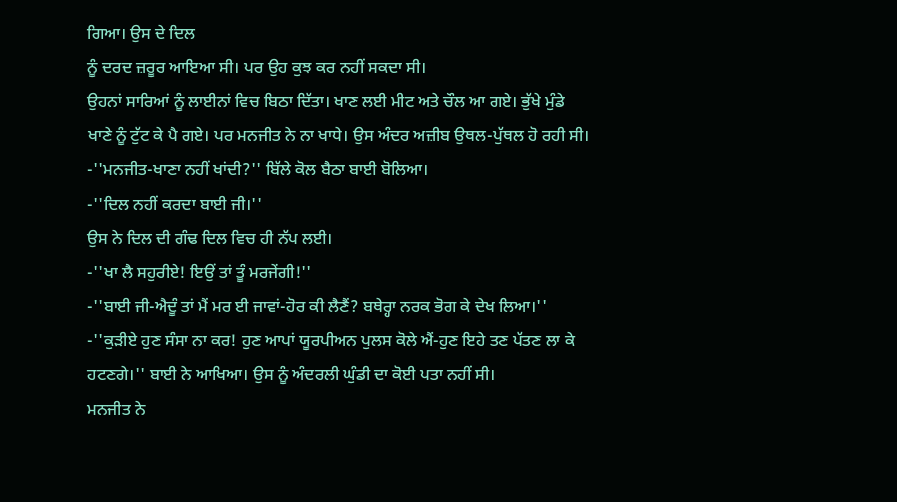ਗਿਆ। ਉਸ ਦੇ ਦਿਲ
ਨੂੰ ਦਰਦ ਜ਼ਰੂਰ ਆਇਆ ਸੀ। ਪਰ ਉਹ ਕੁਝ ਕਰ ਨਹੀਂ ਸਕਦਾ ਸੀ।
ਉਹਨਾਂ ਸਾਰਿਆਂ ਨੂੰ ਲਾਈਨਾਂ ਵਿਚ ਬਿਠਾ ਦਿੱਤਾ। ਖਾਣ ਲਈ ਮੀਟ ਅਤੇ ਚੌਲ ਆ ਗਏ। ਭੁੱਖੇ ਮੁੰਡੇ
ਖਾਣੇ ਨੂੰ ਟੁੱਟ ਕੇ ਪੈ ਗਏ। ਪਰ ਮਨਜੀਤ ਨੇ ਨਾ ਖਾਧੇ। ਉਸ ਅੰਦਰ ਅਜ਼ੀਬ ਉਥਲ-ਪੁੱਥਲ ਹੋ ਰਹੀ ਸੀ।
-''ਮਨਜੀਤ-ਖਾਣਾ ਨਹੀਂ ਖਾਂਦੀ?'' ਬਿੱਲੇ ਕੋਲ ਬੈਠਾ ਬਾਈ ਬੋਲਿਆ।
-''ਦਿਲ ਨਹੀਂ ਕਰਦਾ ਬਾਈ ਜੀ।''
ਉਸ ਨੇ ਦਿਲ ਦੀ ਗੰਢ ਦਿਲ ਵਿਚ ਹੀ ਨੱਪ ਲਈ।
-''ਖਾ ਲੈ ਸਹੁਰੀਏ! ਇਉਂ ਤਾਂ ਤੂੰ ਮਰਜੇਂਗੀ!''
-''ਬਾਈ ਜੀ-ਐਦੂੰ ਤਾਂ ਮੈਂ ਮਰ ਈ ਜਾਵਾਂ-ਹੋਰ ਕੀ ਲੈਣੈਂ? ਬਥੇਰ੍ਹਾ ਨਰਕ ਭੋਗ ਕੇ ਦੇਖ ਲਿਆ।''
-''ਕੁੜੀਏ ਹੁਣ ਸੰਸਾ ਨਾ ਕਰ! ਹੁਣ ਆਪਾਂ ਯੂਰਪੀਅਨ ਪੁਲਸ ਕੋਲੇ ਐਂ-ਹੁਣ ਇਹੇ ਤਣ ਪੱਤਣ ਲਾ ਕੇ
ਹਟਣਗੇ।'' ਬਾਈ ਨੇ ਆਖਿਆ। ਉਸ ਨੂੰ ਅੰਦਰਲੀ ਘੁੰਡੀ ਦਾ ਕੋਈ ਪਤਾ ਨਹੀਂ ਸੀ।
ਮਨਜੀਤ ਨੇ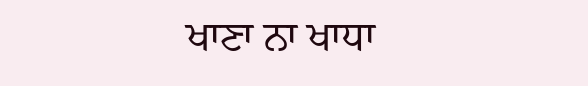ਖਾਣਾ ਨਾ ਖਾਧਾ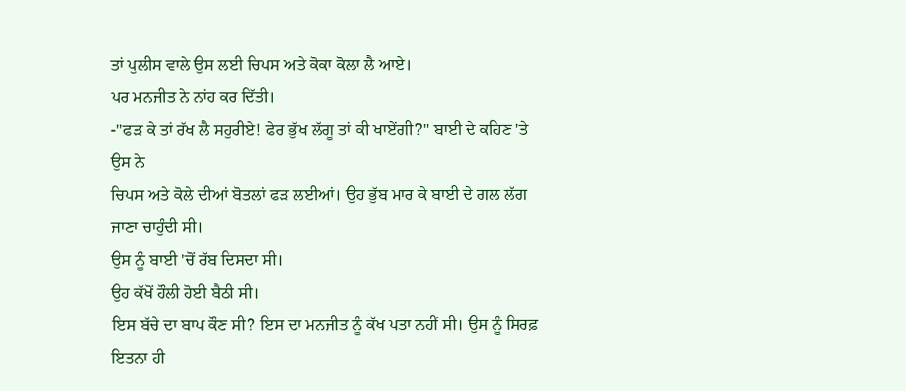ਤਾਂ ਪੁਲੀਸ ਵਾਲੇ ਉਸ ਲਈ ਚਿਪਸ ਅਤੇ ਕੋਕਾ ਕੋਲਾ ਲੈ ਆਏ।
ਪਰ ਮਨਜੀਤ ਨੇ ਨਾਂਹ ਕਰ ਦਿੱਤੀ।
-''ਫੜ ਕੇ ਤਾਂ ਰੱਖ ਲੈ ਸਹੁਰੀਏ! ਫੇਰ ਭੁੱਖ ਲੱਗੂ ਤਾਂ ਕੀ ਖਾਏਂਗੀ?'' ਬਾਈ ਦੇ ਕਹਿਣ 'ਤੇ ਉਸ ਨੇ
ਚਿਪਸ ਅਤੇ ਕੋਲੇ ਦੀਆਂ ਬੋਤਲਾਂ ਫੜ ਲਈਆਂ। ਉਹ ਭੁੱਬ ਮਾਰ ਕੇ ਬਾਈ ਦੇ ਗਲ ਲੱਗ ਜਾਣਾ ਚਾਹੁੰਦੀ ਸੀ।
ਉਸ ਨੂੰ ਬਾਈ 'ਚੋਂ ਰੱਬ ਦਿਸਦਾ ਸੀ।
ਉਹ ਕੱਖੋਂ ਹੌਲੀ ਹੋਈ ਬੈਠੀ ਸੀ।
ਇਸ ਬੱਚੇ ਦਾ ਬਾਪ ਕੌਣ ਸੀ? ਇਸ ਦਾ ਮਨਜੀਤ ਨੂੰ ਕੱਖ ਪਤਾ ਨਹੀਂ ਸੀ। ਉਸ ਨੂੰ ਸਿਰਫ਼ ਇਤਨਾ ਹੀ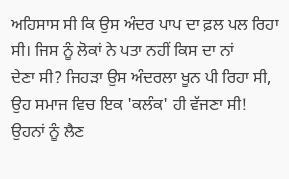ਅਹਿਸਾਸ ਸੀ ਕਿ ਉਸ ਅੰਦਰ ਪਾਪ ਦਾ ਫ਼ਲ ਪਲ ਰਿਹਾ ਸੀ। ਜਿਸ ਨੂੰ ਲੋਕਾਂ ਨੇ ਪਤਾ ਨਹੀਂ ਕਿਸ ਦਾ ਨਾਂ
ਦੇਣਾ ਸੀ? ਜਿਹੜਾ ਉਸ ਅੰਦਰਲਾ ਖੂਨ ਪੀ ਰਿਹਾ ਸੀ, ਉਹ ਸਮਾਜ ਵਿਚ ਇਕ 'ਕਲੰਕ' ਹੀ ਵੱਜਣਾ ਸੀ!
ਉਹਨਾਂ ਨੂੰ ਲੈਣ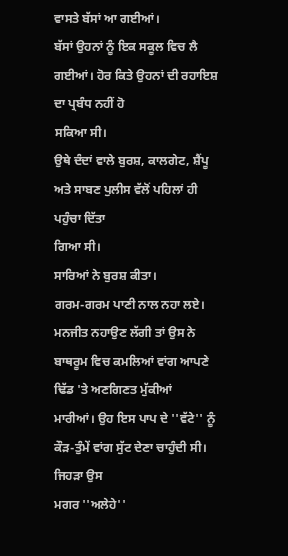ਵਾਸਤੇ ਬੱਸਾਂ ਆ ਗਈਆਂ।
ਬੱਸਾਂ ਉਹਨਾਂ ਨੂੰ ਇਕ ਸਕੂਲ ਵਿਚ ਲੈ ਗਈਆਂ। ਹੋਰ ਕਿਤੇ ਉਹਨਾਂ ਦੀ ਰਹਾਇਸ਼ ਦਾ ਪ੍ਰਬੰਧ ਨਹੀਂ ਹੋ
ਸਕਿਆ ਸੀ।
ਉਥੇ ਦੰਦਾਂ ਵਾਲੇ ਬੁਰਸ਼, ਕਾਲਗੇਟ, ਸ਼ੈਂਪੂ ਅਤੇ ਸਾਬਣ ਪੁਲੀਸ ਵੱਲੋਂ ਪਹਿਲਾਂ ਹੀ ਪਹੁੰਚਾ ਦਿੱਤਾ
ਗਿਆ ਸੀ।
ਸਾਰਿਆਂ ਨੇ ਬੁਰਸ਼ ਕੀਤਾ।
ਗਰਮ-ਗਰਮ ਪਾਣੀ ਨਾਲ ਨਹਾ ਲਏ।
ਮਨਜੀਤ ਨਹਾਉਣ ਲੱਗੀ ਤਾਂ ਉਸ ਨੇ ਬਾਥਰੂਮ ਵਿਚ ਕਮਲਿਆਂ ਵਾਂਗ ਆਪਣੇ ਢਿੱਡ 'ਤੇ ਅਣਗਿਣਤ ਮੁੱਕੀਆਂ
ਮਾਰੀਆਂ। ਉਹ ਇਸ ਪਾਪ ਦੇ ''ਵੱਟੇ'' ਨੂੰ ਕੌੜ-ਤੁੰਮੇਂ ਵਾਂਗ ਸੁੱਟ ਦੇਣਾ ਚਾਹੁੰਦੀ ਸੀ। ਜਿਹੜਾ ਉਸ
ਮਗਰ ''ਅਲੇਹੇ''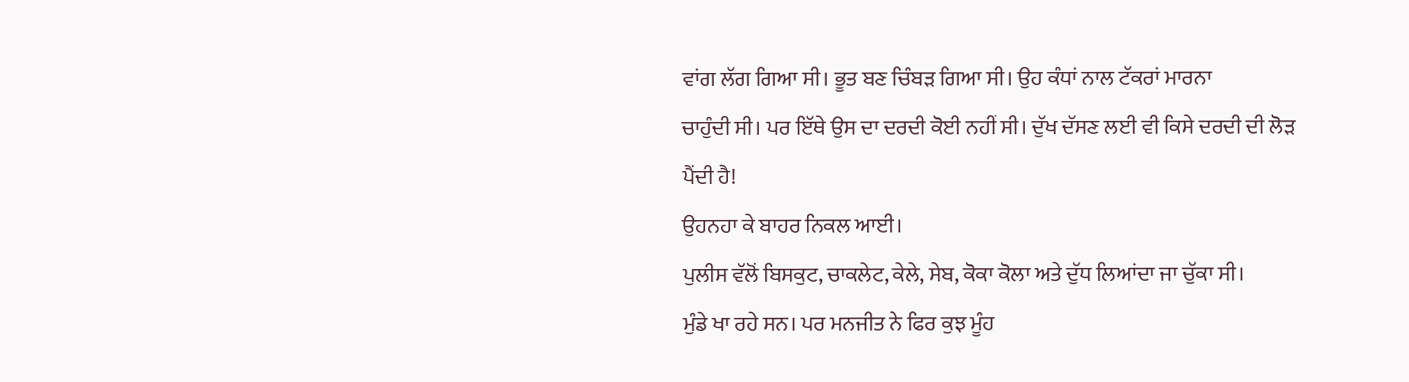ਵਾਂਗ ਲੱਗ ਗਿਆ ਸੀ। ਭੂਤ ਬਣ ਚਿੰਬੜ ਗਿਆ ਸੀ। ਉਹ ਕੰਧਾਂ ਨਾਲ ਟੱਕਰਾਂ ਮਾਰਨਾ
ਚਾਹੁੰਦੀ ਸੀ। ਪਰ ਇੱਥੇ ਉਸ ਦਾ ਦਰਦੀ ਕੋਈ ਨਹੀਂ ਸੀ। ਦੁੱਖ ਦੱਸਣ ਲਈ ਵੀ ਕਿਸੇ ਦਰਦੀ ਦੀ ਲੋੜ
ਪੈਂਦੀ ਹੈ!
ਉਹਨਹਾ ਕੇ ਬਾਹਰ ਨਿਕਲ ਆਈ।
ਪੁਲੀਸ ਵੱਲੋਂ ਬਿਸਕੁਟ, ਚਾਕਲੇਟ, ਕੇਲੇ, ਸੇਬ, ਕੋਕਾ ਕੋਲਾ ਅਤੇ ਦੁੱਧ ਲਿਆਂਦਾ ਜਾ ਚੁੱਕਾ ਸੀ।
ਮੁੰਡੇ ਖਾ ਰਹੇ ਸਨ। ਪਰ ਮਨਜੀਤ ਨੇ ਫਿਰ ਕੁਝ ਮੂੰਹ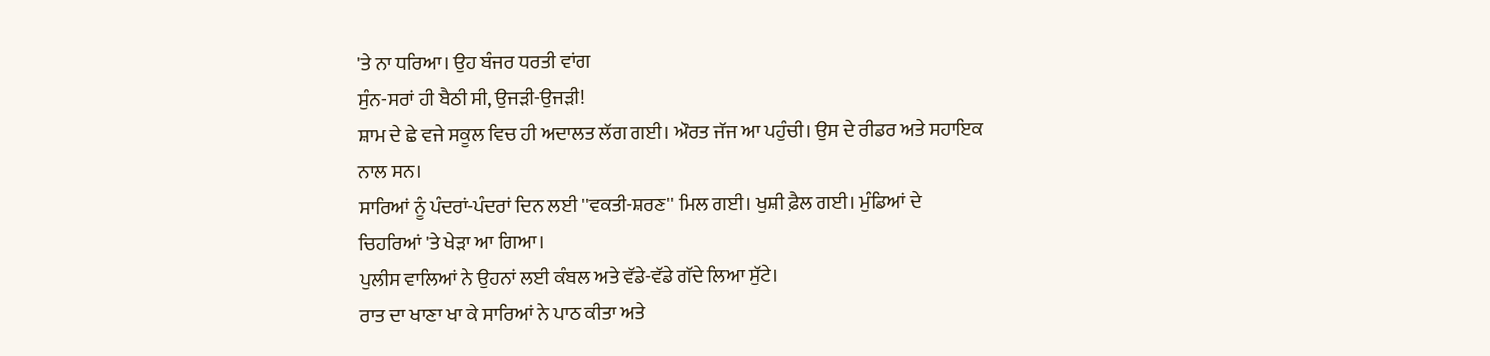'ਤੇ ਨਾ ਧਰਿਆ। ਉਹ ਬੰਜਰ ਧਰਤੀ ਵਾਂਗ
ਸੁੰਨ-ਸਰਾਂ ਹੀ ਬੈਠੀ ਸੀ, ਉਜੜੀ-ਉਜੜੀ!
ਸ਼ਾਮ ਦੇ ਛੇ ਵਜੇ ਸਕੂਲ ਵਿਚ ਹੀ ਅਦਾਲਤ ਲੱਗ ਗਈ। ਔਰਤ ਜੱਜ ਆ ਪਹੁੰਚੀ। ਉਸ ਦੇ ਰੀਡਰ ਅਤੇ ਸਹਾਇਕ
ਨਾਲ ਸਨ।
ਸਾਰਿਆਂ ਨੂੰ ਪੰਦਰਾਂ-ਪੰਦਰਾਂ ਦਿਨ ਲਈ ''ਵਕਤੀ-ਸ਼ਰਣ'' ਮਿਲ ਗਈ। ਖੁਸ਼ੀ ਫ਼ੈਲ ਗਈ। ਮੁੰਡਿਆਂ ਦੇ
ਚਿਹਰਿਆਂ 'ਤੇ ਖੇੜਾ ਆ ਗਿਆ।
ਪੁਲੀਸ ਵਾਲਿਆਂ ਨੇ ਉਹਨਾਂ ਲਈ ਕੰਬਲ ਅਤੇ ਵੱਡੇ-ਵੱਡੇ ਗੱਦੇ ਲਿਆ ਸੁੱਟੇ।
ਰਾਤ ਦਾ ਖਾਣਾ ਖਾ ਕੇ ਸਾਰਿਆਂ ਨੇ ਪਾਠ ਕੀਤਾ ਅਤੇ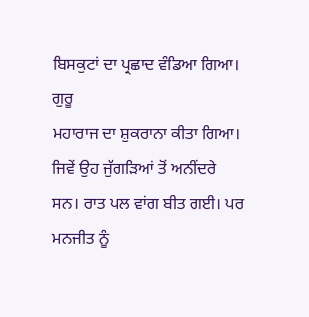ਬਿਸਕੁਟਾਂ ਦਾ ਪ੍ਰਛਾਦ ਵੰਡਿਆ ਗਿਆ। ਗੁਰੂ
ਮਹਾਰਾਜ ਦਾ ਸ਼ੁਕਰਾਨਾ ਕੀਤਾ ਗਿਆ।
ਜਿਵੇਂ ਉਹ ਜੁੱਗੜਿਆਂ ਤੋਂ ਅਨੀਂਦਰੇ ਸਨ। ਰਾਤ ਪਲ ਵਾਂਗ ਬੀਤ ਗਈ। ਪਰ ਮਨਜੀਤ ਨੂੰ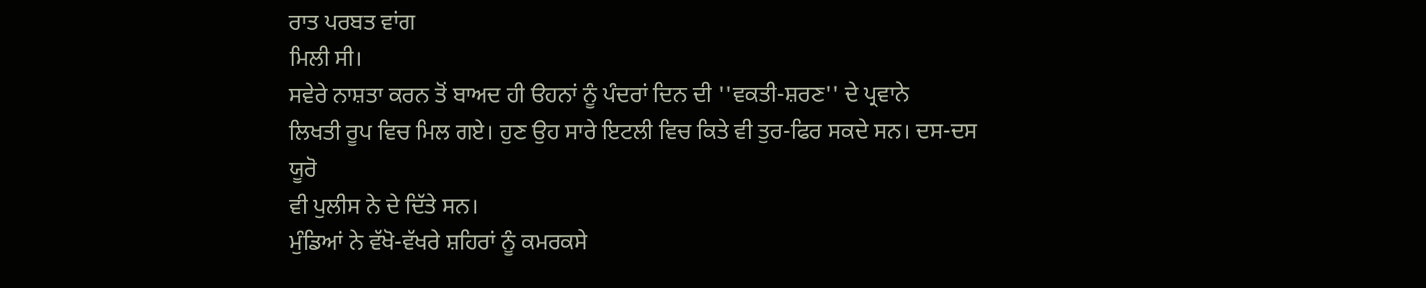ਰਾਤ ਪਰਬਤ ਵਾਂਗ
ਮਿਲੀ ਸੀ।
ਸਵੇਰੇ ਨਾਸ਼ਤਾ ਕਰਨ ਤੋਂ ਬਾਅਦ ਹੀ ੳਹਨਾਂ ਨੂੰ ਪੰਦਰਾਂ ਦਿਨ ਦੀ ''ਵਕਤੀ-ਸ਼ਰਣ'' ਦੇ ਪ੍ਰਵਾਨੇ
ਲਿਖਤੀ ਰੂਪ ਵਿਚ ਮਿਲ ਗਏ। ਹੁਣ ਉਹ ਸਾਰੇ ਇਟਲੀ ਵਿਚ ਕਿਤੇ ਵੀ ਤੁਰ-ਫਿਰ ਸਕਦੇ ਸਨ। ਦਸ-ਦਸ ਯੂਰੋ
ਵੀ ਪੁਲੀਸ ਨੇ ਦੇ ਦਿੱਤੇ ਸਨ।
ਮੁੰਡਿਆਂ ਨੇ ਵੱਖੋ-ਵੱਖਰੇ ਸ਼ਹਿਰਾਂ ਨੂੰ ਕਮਰਕਸੇ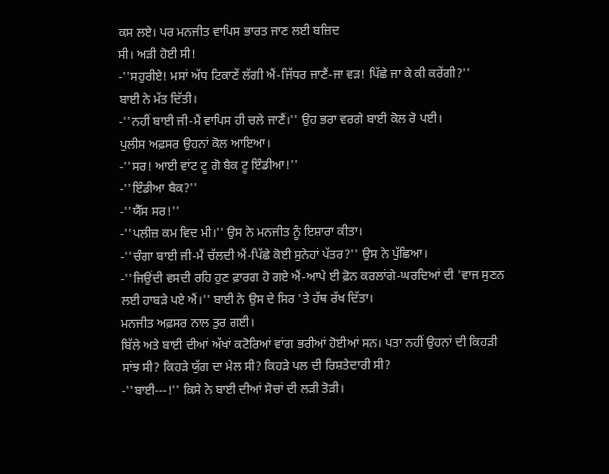ਕਸ ਲਏ। ਪਰ ਮਨਜੀਤ ਵਾਪਿਸ ਭਾਰਤ ਜਾਣ ਲਈ ਬਜ਼ਿਦ
ਸੀ। ਅੜੀ ਹੋਈ ਸੀ!
-''ਸਹੁਰੀਏ! ਮਸਾਂ ਅੱਧ ਟਿਕਾਣੇਂ ਲੱਗੀ ਐਂ-ਜਿੱਧਰ ਜਾਣੈਂ-ਜਾ ਵੜ! ਪਿੱਛੇ ਜਾ ਕੇ ਕੀ ਕਰੇਂਗੀ?''
ਬਾਈ ਨੇ ਮੱਤ ਦਿੱਤੀ।
-''ਨਹੀਂ ਬਾਈ ਜੀ-ਮੈਂ ਵਾਪਿਸ ਹੀ ਚਲੇ ਜਾਣੈਂ।'' ਉਹ ਭਰਾ ਵਰਗੇ ਬਾਈ ਕੋਲ ਰੋ ਪਈ।
ਪੁਲੀਸ ਅਫ਼ਸਰ ਉਹਨਾਂ ਕੋਲ ਆਇਆ।
-''ਸਰ! ਆਈ ਵਾਂਟ ਟੂ ਗੋ ਬੈਕ ਟੂ ਇੰਡੀਆ!''
-''ਇੰਡੀਆ ਬੈਕ?''
-''ਯੈੱਸ ਸਰ!''
-''ਪਲੀਜ਼ ਕਮ ਵਿਦ ਮੀ।'' ਉਸ ਨੇ ਮਨਜੀਤ ਨੂੰ ਇਸ਼ਾਰਾ ਕੀਤਾ।
-''ਚੰਗਾ ਬਾਈ ਜੀ-ਮੈਂ ਚੱਲਦੀ ਐਂ-ਪਿੱਛੇ ਕੋਈ ਸੁਨੇਹਾਂ ਪੱਤਰ?'' ਉਸ ਨੇ ਪੁੱਛਿਆ।
-''ਜਿਉਂਦੀ ਵਸਦੀ ਰਹਿ ਹੁਣ ਫ਼ਾਰਗ ਹੋ ਗਏ ਐਂ-ਆਪੇ ਈ ਫ਼ੋਨ ਕਰਲਾਂਗੇ-ਘਰਦਿਆਂ ਦੀ 'ਵਾਜ ਸੁਣਨ
ਲਈ ਹਾਬੜੇ ਪਏ ਐਂ।'' ਬਾਈ ਨੇ ਉਸ ਦੇ ਸਿਰ 'ਤੇ ਹੱਥ ਰੱਖ ਦਿੱਤਾ।
ਮਨਜੀਤ ਅਫ਼ਸਰ ਨਾਲ ਤੁਰ ਗਈ।
ਬਿੱਲੇ ਅਤੇ ਬਾਈ ਦੀਆਂ ਅੱਖਾਂ ਕਟੋਰਿਆਂ ਵਾਂਗ ਭਰੀਆਂ ਹੋਈਆਂ ਸਨ। ਪਤਾ ਨਹੀਂ ਉਹਨਾਂ ਦੀ ਕਿਹੜੀ
ਸਾਂਝ ਸੀ? ਕਿਹੜੇ ਯੁੱਗ ਦਾ ਮੇਲ ਸੀ? ਕਿਹੜੇ ਪਲ ਦੀ ਰਿਸ਼ਤੇਦਾਰੀ ਸੀ?
-''ਬਾਈ---!'' ਕਿਸੇ ਨੇ ਬਾਈ ਦੀਆਂ ਸੋਚਾਂ ਦੀ ਲੜੀ ਤੋੜੀ।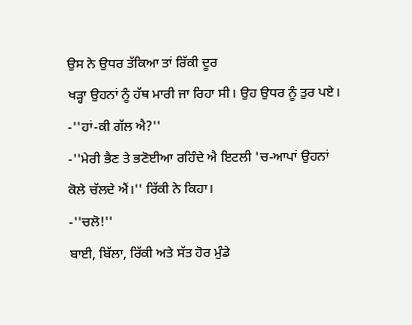ਉਸ ਨੇ ਉਧਰ ਤੱਕਿਆ ਤਾਂ ਰਿੱਕੀ ਦੂਰ
ਖੜ੍ਹਾ ਉਹਨਾਂ ਨੂੰ ਹੱਥ ਮਾਰੀ ਜਾ ਰਿਹਾ ਸੀ। ਉਹ ਉਧਰ ਨੂੰ ਤੁਰ ਪਏ।
-''ਹਾਂ-ਕੀ ਗੱਲ ਐ?''
-''ਮੇਰੀ ਭੈਣ ਤੇ ਭਣੋਈਆ ਰਹਿੰਦੇ ਐ ਇਟਲੀ 'ਚ-ਆਪਾਂ ਉਹਨਾਂ ਕੋਲੇ ਚੱਲਦੇ ਐਂ।'' ਰਿੱਕੀ ਨੇ ਕਿਹਾ।
-''ਚਲੋ!''
ਬਾਈ, ਬਿੱਲਾ, ਰਿੱਕੀ ਅਤੇ ਸੱਤ ਹੋਰ ਮੁੰਡੇ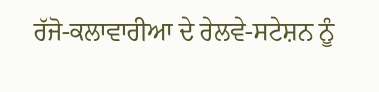ਰੱਜੋ-ਕਲਾਵਾਰੀਆ ਦੇ ਰੇਲਵੇ-ਸਟੇਸ਼ਨ ਨੂੰ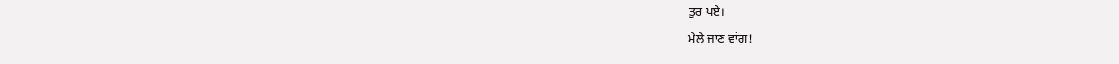ਤੁਰ ਪਏ।
ਮੇਲੇ ਜਾਣ ਵਾਂਗ!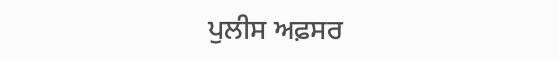ਪੁਲੀਸ ਅਫ਼ਸਰ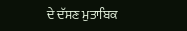ਦੇ ਦੱਸਣ ਮੁਤਾਬਿਕ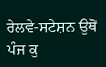ਰੇਲਵੇ-ਸਟੇਸ਼ਨ ਉਥੋਂ ਪੰਜ ਕੁ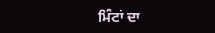ਮਿੰਟਾਂ ਦਾ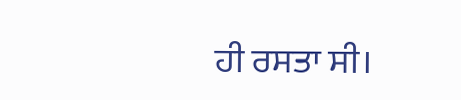ਹੀ ਰਸਤਾ ਸੀ।